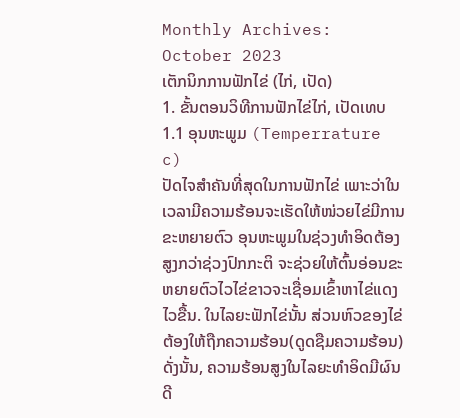Monthly Archives: October 2023
ເຕັກນິກການຟັກໄຂ່ (ໄກ່, ເປັດ)
1. ຂັ້ນຕອນວິທີການຟັກໄຂ່ໄກ່, ເປັດເທບ
1.1 ອຸນຫະພູມ (Temperrature c)
ປັດໄຈສຳຄັນທີ່ສຸດໃນການຟັກໄຂ່ ເພາະວ່າໃນເວລາມີຄວາມຮ້ອນຈະເຮັດໃຫ້ໜ່ວຍໄຂ່ມີການຂະຫຍາຍຕົວ ອຸນຫະພູມໃນຊ່ວງທຳອິດຕ້ອງສູງກວ່າຊ່ວງປົກກະຕິ ຈະຊ່ວຍໃຫ້ຕົ້ນອ່ອນຂະຫຍາຍຕົວໄວໄຂ່ຂາວຈະເຊື່ອມເຂົ້າຫາໄຂ່ແດງໄວຂື້ນ. ໃນໄລຍະຟັກໄຂ່ນັ້ນ ສ່ວນຫົວຂອງໄຂ່ຕ້ອງໃຫ້ຖືກຄວາມຮ້ອນ(ດູດຊືມຄວາມຮ້ອນ) ດັ່ງນັ້ນ, ຄວາມຮ້ອນສູງໃນໄລຍະທຳອິດມີຜົນດີ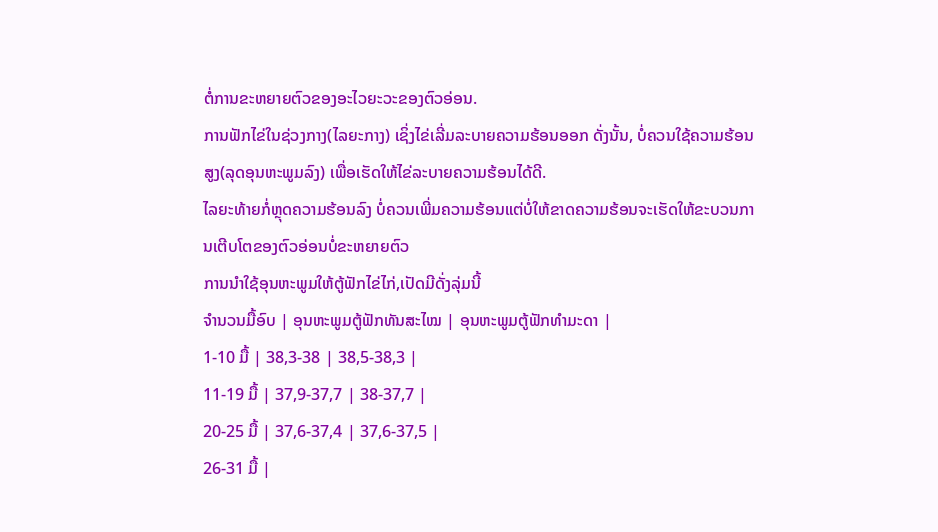ຕໍ່ການຂະຫຍາຍຕົວຂອງອະໄວຍະວະຂອງຕົວອ່ອນ.
ການຟັກໄຂ່ໃນຊ່ວງກາງ(ໄລຍະກາງ) ເຊິ່ງໄຂ່ເລີ່ມລະບາຍຄວາມຮ້ອນອອກ ດັ່ງນັ້ນ, ບໍ່ຄວນໃຊ້ຄວາມຮ້ອນສູງ(ລຸດອຸນຫະພູມລົງ) ເພື່ອເຮັດໃຫ້ໄຂ່ລະບາຍຄວາມຮ້ອນໄດ້ດີ.
ໄລຍະທ້າຍກໍ່ຫຼຸດຄວາມຮ້ອນລົງ ບໍ່ຄວນເພີ່ມຄວາມຮ້ອນແຕ່ບໍ່ໃຫ້ຂາດຄວາມຮ້ອນຈະເຮັດໃຫ້ຂະບວນການເຕີບໂຕຂອງຕົວອ່ອນບໍ່ຂະຫຍາຍຕົວ
ການນຳໃຊ້ອຸນຫະພູມໃຫ້ຕູ້ຟັກໄຂ່ໄກ່,ເປັດມີດັ່ງລຸ່ມນີ້
ຈຳນວນມື້ອົບ | ອຸນຫະພູມຕູ້ຟັກທັນສະໄໝ | ອຸນຫະພູມຕູ້ຟັກທຳມະດາ |
1-10 ມື້ | 38,3-38 | 38,5-38,3 |
11-19 ມື້ | 37,9-37,7 | 38-37,7 |
20-25 ມື້ | 37,6-37,4 | 37,6-37,5 |
26-31 ມື້ |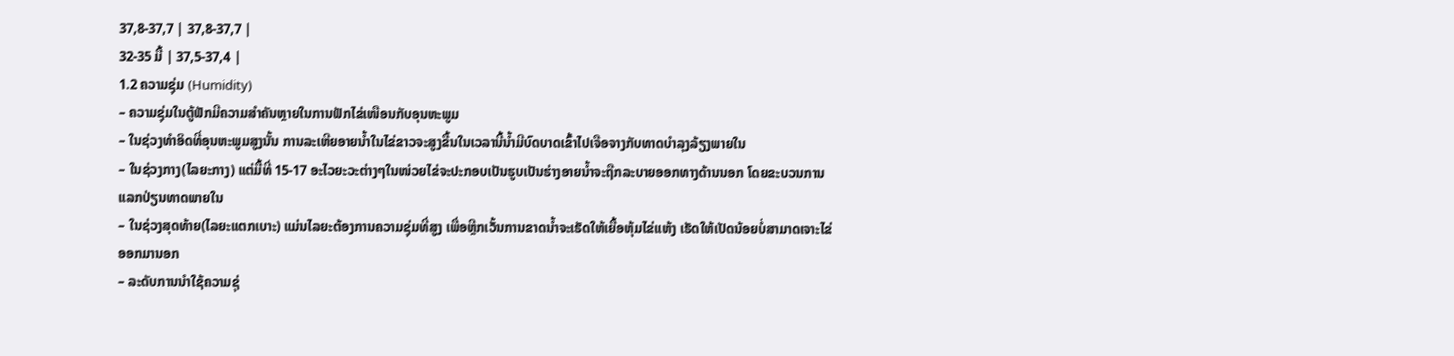37,8-37,7 | 37,8-37,7 |
32-35 ມື້ | 37,5-37,4 |
1.2 ຄວາມຊຸ່ມ (Humidity)
– ຄວາມຊຸ່ມໃນຕູ້ຟັກມີຄວາມສຳຄັນຫຼາຍໃນການຟັກໄຂ່ເໜືອນກັບອຸນຫະພູມ
– ໃນຊ່ວງທຳອິດທີ່ອຸນຫະພູມສູງນັ້ນ ການລະເຫີຍອາຍນໍ້າໃນໄຂ່ຂາວຈະສູງຂື້ນໃນເວລານີ້ນໍ້າມີບົດບາດເຂົ້າໄປເຈືອຈາງກັບທາດບຳລຸງລ້ຽງພາຍໃນ
– ໃນຊ່ວງກາງ(ໄລຍະກາງ) ແຕ່ມື້ທີ່ 15-17 ອະໄວຍະວະຕ່າງໆໃນໜ່ວຍໄຂ່ຈະປະກອບເປັນຮູບເປັນຮ່າງອາຍນໍ້າຈະຖືກລະບາຍອອກທາງດ້ານນອກ ໂດຍຂະບວນການແລກປ່ຽນທາດພາຍໃນ
– ໃນຊ່ວງສຸດທ້າຍ(ໄລຍະແຕກເບາະ) ແມ່ນໄລຍະຕ້ອງການຄວາມຊຸ່ມທີ່ສູງ ເພື່ອຫຼີກເວັ້ນການຂາດນໍ້າຈະເຮັດໃຫ້ເຍື້ອຫຸ້ມໄຂ່ແຫ້ງ ເຮັດໃຫ້ເປັດນ້ອຍບໍ່ສາມາດເຈາະໄຂ່ອອກມານອກ
– ລະດັບການນຳໃຊ້ຄວາມຊຸ່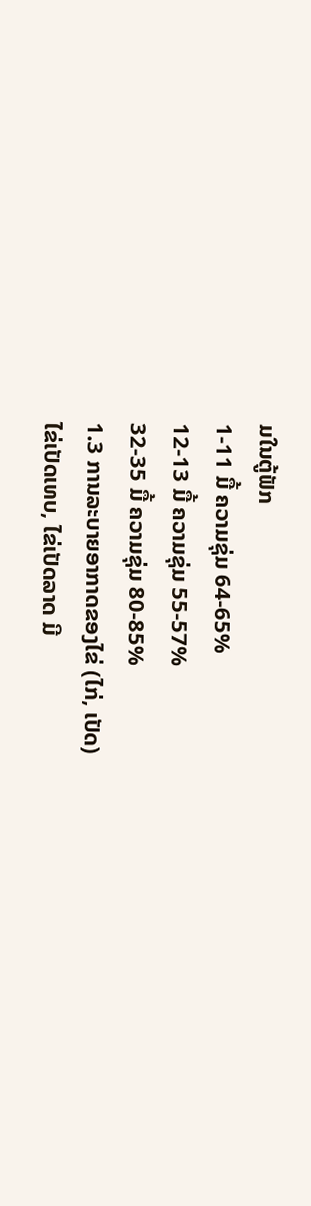ມໃນຕູ້ຟັກ
1-11 ມື້ ຄວາມຊຸ່ມ 64-65%
12-13 ມື້ ຄວາມຊຸ່ມ 55-57%
32-35 ມື້ ຄວາມຊຸ່ມ 80-85%
1.3 ການລະບາຍອາກາດຂອງໄຂ່ (ໄກ່, ເປັດ)
ໄຂ່ເປັດເທບ, ໄຂ່ເປັດລາດ ມີ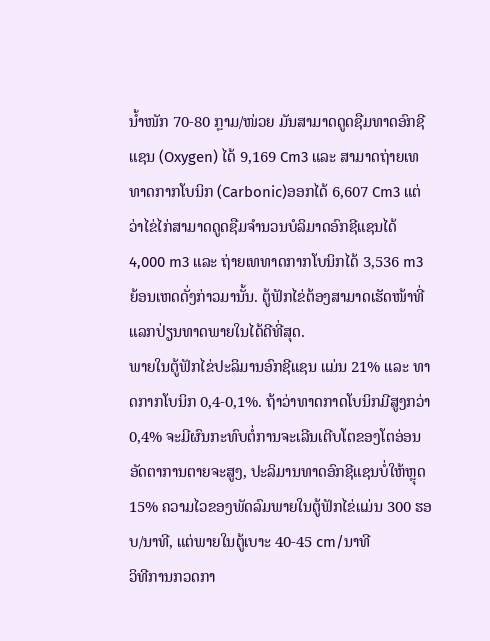ນໍ້າໜັກ 70-80 ກຼາມ/ໜ່ວຍ ມັນສາມາດດູດຊືມທາດອົກຊີແຊນ (Oxygen) ໄດ້ 9,169 Cm3 ແລະ ສາມາດຖ່າຍເທທາດກາກໂບນິກ (Carbonic)ອອກໄດ້ 6,607 Cm3 ແຕ່ວ່າໄຂ່ໄກ່ສາມາດດູດຊືມຈຳນວນບໍລິມາດອົກຊີແຊນໄດ້ 4,000 m3 ແລະ ຖ່າຍເທທາດກາກໂບນິກໄດ້ 3,536 m3 ຍ້ອນເຫດດັ່ງກ່າວມານັ້ນ. ຕູ້ຟັກໄຂ່ຕ້ອງສາມາດເຮັດໜ້າທີ່ແລກປ່ຽນທາດພາຍໃນໄດ້ດີທີ່ສຸດ.
ພາຍໃນຕູ້ຟັກໄຂ່ປະລິມານອົກຊີແຊນ ແມ່ນ 21% ແລະ ທາດກາກໂບນິກ 0,4-0,1%. ຖ້າວ່າທາດກາດໂບນິກມີສູງກວ່າ 0,4% ຈະມີຜົນກະທົບຕໍ່ການຈະເລີນເຕີບໂຕຂອງໂຕອ່ອນ ອັດຕາການຕາຍຈະສູງ, ປະລິມານທາດອົກຊີແຊນບໍ່ໃຫ້ຫຼຸດ 15% ຄວາມໄວຂອງພັດລົມພາຍໃນຕູ້ຟັກໄຂ່ແມ່ນ 300 ຮອບ/ນາທີ, ແຕ່ພາຍໃນຕູ້ເບາະ 40-45 cm/ນາທີ
ວິທີການກວດກາ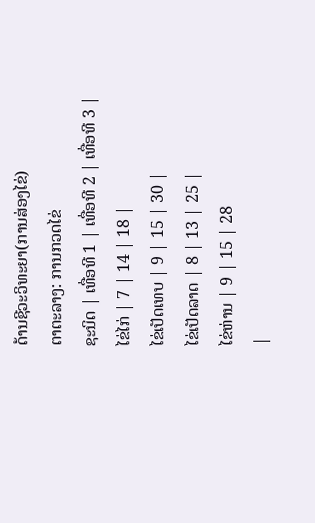ດ້ານຊີວະວິທະຍາ(ການສ່ອງໄຂ່)
ຕາຕະລາງ: ການກວດໄຂ່
ຊະນິດ | ເທື່ອທີ 1 | ເທື່ອທີ 2 | ເທື່ອທີ 3 |
ໄຂ່ໄກ່ | 7 | 14 | 18 |
ໄຂ່ເປັດເທບ | 9 | 15 | 30 |
ໄຂ່ເປັດລາດ | 8 | 13 | 25 |
ໄຂ່ຫ່ານ | 9 | 15 | 28
|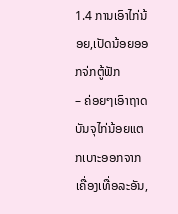1.4 ການເອົາໄກ່ນ້ອຍ,ເປັດນ້ອຍອອກຈ່ກຕູ້ຟັກ
– ຄ່ອຍໆເອົາຖາດບັນຈຸໄກ່ນ້ອຍແຕກເບາະອອກຈາກເຄື່ອງເທື່ອລະອັນ,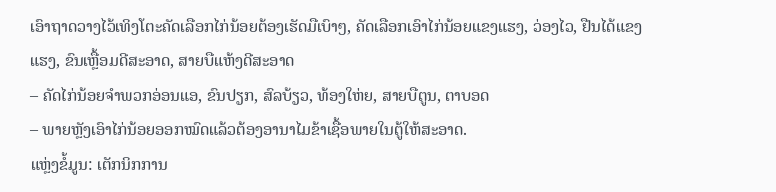ເອົາຖາດວາງໄວ້ເທິງໂຕະຄັດເລືອກໄກ່ນ້ອຍຕ້ອງເຮັດມືເບົາໆ, ຄັດເລືອກເອົາໄກ່ນ້ອຍແຂງແຮງ, ວ່ອງໄວ, ຢືນໄດ້ແຂງແຮງ, ຂົນເຫຼື້ອມດີສະອາດ, ສາຍບືແຫ້ງດີສະອາດ
– ຄັດໄກ່ນ້ອຍຈຳພວກອ່ອນແອ, ຂົນປຽກ, ສົລບ້ຽວ, ທ້ອງໃຫ່ຍ, ສາຍບືຕູນ, ຕາບອດ
– ພາຍຫຼັງເອົາໄກ່ນ້ອຍອອກໝົດແລ້ວຕ້ອງອານາໄມຂ້າເຊື້ອພາຍໃນຕູ້ໃຫ້ສະອາດ.
ແຫຼ່ງຂໍ້ມູນ: ເຕັກນິກການ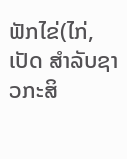ຟັກໄຂ່(ໄກ່, ເປັດ ສຳລັບຊາວກະສິ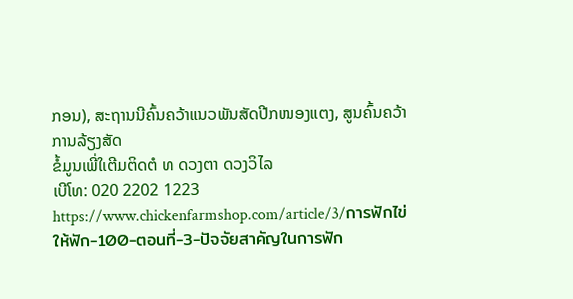ກອນ), ສະຖານນີຄົ້ນຄວ້າແນວພັນສັດປີກໜອງແຕງ, ສູນຄົ້ນຄວ້າການລ້ຽງສັດ
ຂໍ້ມູນເພີ່ໃເຕີມຕິດຕໍ ທ ດວງຕາ ດວງວິໄລ
ເບີໂທ: 020 2202 1223
https://www.chickenfarmshop.com/article/3/การฟักไข่ให้ฟัก-100-ตอนที่-3-ปัจจัยสาคัญในการฟัก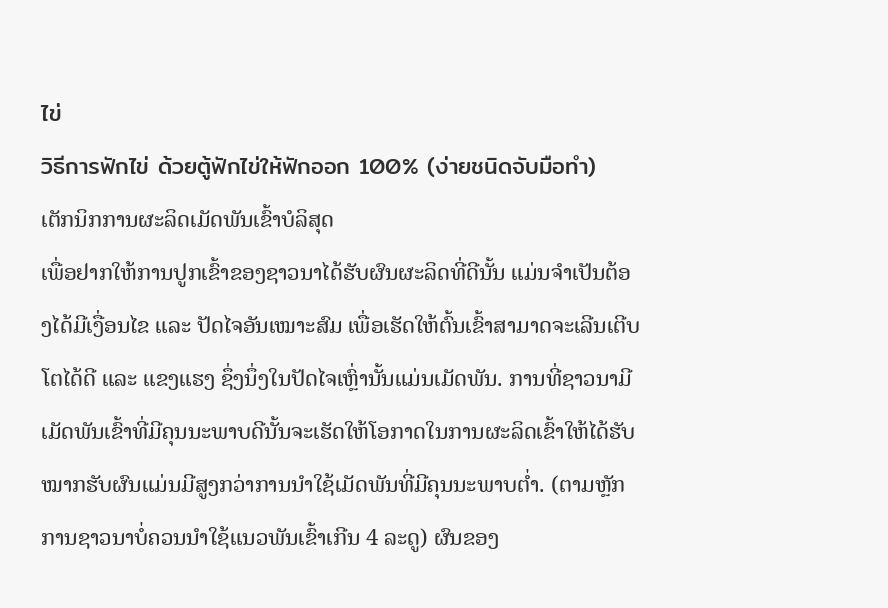ไข่
วิธีการฟักไข่ ด้วยตู้ฟักไข่ให้ฟักออก 100% (ง่ายชนิดจับมือทำ)
ເຕັກນິກການຜະລິດເມັດພັນເຂົ້າບໍລິສຸດ
ເພື່ອຢາກໃຫ້ການປູກເຂົ້າຂອງຊາວນາໄດ້ຮັບຜົນຜະລິດທີ່ດີນັ້ນ ແມ່ນຈໍາເປັນຕ້ອງໄດ້ມີເງື່ອນໄຂ ແລະ ປັດໄຈອັນເໝາະສົມ ເພື່ອເຮັດໃຫ້ຕົ້ນເຂົ້າສາມາດຈະເລີນເຕີບໂຕໄດ້ດີ ແລະ ແຂງແຮງ ຊຶ່ງນຶ່ງໃນປັດໄຈເຫຼົ່ານັ້ນແມ່ນເມັດພັນ. ການທີ່ຊາວນາມີເມັດພັນເຂົ້າທີ່ມີຄຸນນະພາບດີນັ້ນຈະເຮັດໃຫ້ໂອກາດໃນການຜະລິດເຂົ້າໃຫ້ໄດ້ຮັບໝາກຮັບຜົນແມ່ນມີສູງກວ່າການນໍາໃຊ້ເມັດພັນທີ່ມີຄຸນນະພາບຕໍ່າ. (ຕາມຫຼັກການຊາວນາບໍ່ຄວນນໍາໃຊ້ແນວພັນເຂົ້າເກີນ 4 ລະດູ) ຜົນຂອງ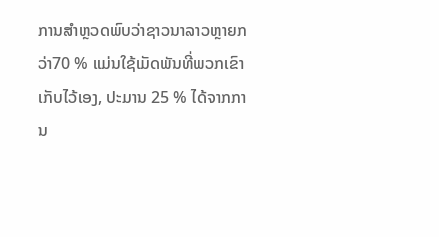ການສໍາຫຼວດພົບວ່າຊາວນາລາວຫຼາຍກວ່າ70 % ແມ່ນໃຊ້ເມັດພັນທີ່ພວກເຂົາເກັບໄວ້ເອງ, ປະມານ 25 % ໄດ້ຈາກການ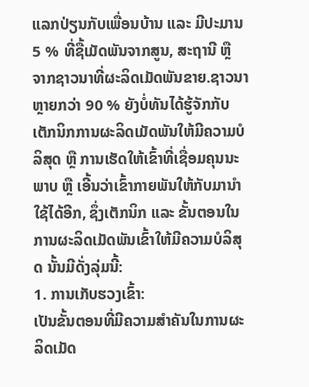ແລກປ່ຽນກັບເພື່ອນບ້ານ ແລະ ມີປະມານ 5 % ທີ່ຊື້ເມັດພັນຈາກສູນ, ສະຖານີ ຫຼື ຈາກຊາວນາທີ່ຜະລິດເມັດພັນຂາຍ.ຊາວນາຫຼາຍກວ່າ 90 % ຍັງບໍ່ທັນໄດ້ຮູ້ຈັກກັບເຕັກນິກການຜະລິດເມັດພັນໃຫ້ມີຄວາມບໍລິສຸດ ຫຼື ການເຮັດໃຫ້ເຂົ້າທີ່ເຊື່ອມຄຸນນະພາບ ຫຼື ເອີ້ນວ່າເຂົ້າກາຍພັນໃຫ້ກັບມານໍາໃຊ້ໄດ້ອີກ, ຊຶ່ງເຕັກນິກ ແລະ ຂັ້ນຕອນໃນການຜະລິດເມັດພັນເຂົ້າໃຫ້ມີຄວາມບໍລິສຸດ ນັ້ນມີດັ່ງລຸ່ມນີ້:
1. ການເກັບຮວງເຂົ້າ:
ເປັນຂັ້ນຕອນທີ່ມີຄວາມສໍາຄັນໃນການຜະລິດເມັດ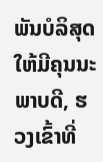ພັນບໍລິສຸດໃຫ້ມີຄຸນນະພາບດີ, ຮວງເຂົ້າທີ່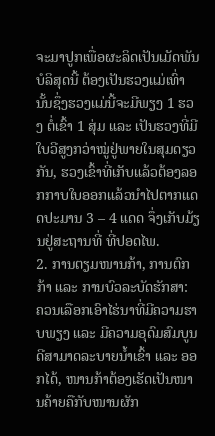ຈະມາປູກເພື່ອຜະລິດເປັນເມັດພັນບໍລິສຸດນີ້ ຕ້ອງເປັນຮວງແມ່ເທົ່ານັ້ນຊຶ່ງຮວງແມ່ນີ້ຈະມີພຽງ 1 ຮວງ ຕໍ່ເຂົ້າ 1 ສຸ່ມ ແລະ ເປັນຮວງທີ່ມີໃບວີສູງກວ່າໝູ່ຢູ່ພາຍໃນສຸມດຽວກັນ, ຮວງເຂົ້າທີ່ເກັບແລ້ວຕ້ອງລອກກາບໃບອອກແລ້ວນໍາໄປຕາກແດດປະມານ 3 – 4 ແດດ ຈຶ່ງເກັບມ້ຽນຢູ່ສະຖານທີ່ ທີ່ປອດໄພ.
2. ການຕຽມໜານກ້າ, ການຕົກກ້າ ແລະ ການບົວລະບັດຮັກສາ:
ຄວນເລືອກເອົາໄຮ່ນາທີ່ມີຄວາມຮາບພຽງ ແລະ ມີຄວາມອຸດົມສົມບູນດີສາມາດລະບາຍນໍ້າເຂົ້າ ແລະ ອອກໄດ້, ໜານກ້າຕ້ອງເຮັດເປັນໜານຄ້າຍຄືກັບໜານຜັກ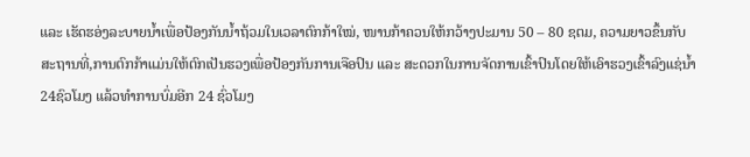ແລະ ເຮັດຮອ່ງລະບາຍນໍ້າເພື່ອປ້ອງກັນນໍ້າຖ້ວມໃນເວລາຕົກກ້າໃໝ່, ໜານກ້າຄວນໃຫ້ກວ້າງປະມານ 50 – 80 ຊຕມ, ຄວາມຍາວຂຶ້ນກັບສະຖານທີ່,ການຕົກກ້າແມ່ນໃຫ້ຕົກເປັນຮວງເພື່ອປ້ອງກັນການເຈືອປົນ ແລະ ສະດວກໃນການຈັດການເຂົ້າປົນໂດຍໃຫ້ເອົາຮວງເຂົ້າລົງແຊ່ນໍ້າ 24ຊົວໂມງ ແລ້ວທໍາການບົ່ມອີກ 24 ຊົ່ວໂມງ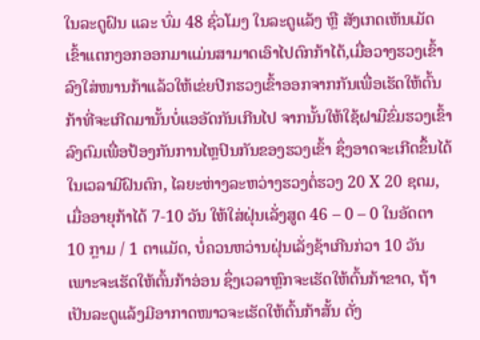ໃນລະດູຝົນ ແລະ ບົ່ມ 48 ຊົ່ວໂມງ ໃນລະດູແລ້ງ ຫຼື ສັງເກດເຫັນເມັດເຂົ້າແຕກງອກອອກມາແມ່ນສາມາດເອົາໄປຕົກກ້າໄດ້,ເມື່ອວາງຮວງເຂົ້າລົງໃສ່ໜານກ້າແລ້ວໃຫ້ເຂ່ຍປີກຮວງເຂົ້າອອກຈາກກັນເພື່ອເຮັດໃຫ້ຕົ້ນກ້າທີ່ຈະເກີດມານັ້ນບໍ່ແອອັດກັນເກີນໄປ ຈາກນັ້ນໃຫ້ໃຊ້ຝາມືຂົ່ມຮວງເຂົ້າລົງຕົມເພື່ອປ້ອງກັນການໄຫຼປົນກັນຂອງຮວງເຂົ້າ ຊຶ່ງອາດຈະເກີດຂຶ້ນໄດ້ໃນເວລາມີຝົນຕົກ, ໄລຍະຫ່າງລະຫວ່າງຮວງຕໍ່ຮວງ 20 X 20 ຊຕມ, ເມື່ອອາຍຸກ້າໄດ້ 7-10 ວັນ ໃຫ້ໃສ່ຝຸ່ນເລັ່ງສູດ 46 – 0 – 0 ໃນອັດຕາ 10 ກຼາມ / 1 ຕາແມັດ, ບໍ່ຄວນຫວ່ານຝຸ່ນເລັ່ງຊ້າເກີນກ່ວາ 10 ວັນ ເພາະຈະເຮັດໃຫ້ຕົ້ນກ້າອ່ອນ ຊຶ່ງເວລາຫຼົກຈະເຮັດໃຫ້ຕົ້ນກ້າຂາດ, ຖ້າເປັນລະດູແລ້ງມີອາກາດໜາວຈະເຮັດໃຫ້ຕົ້ນກ້າສັ້ນ ດັ່ງ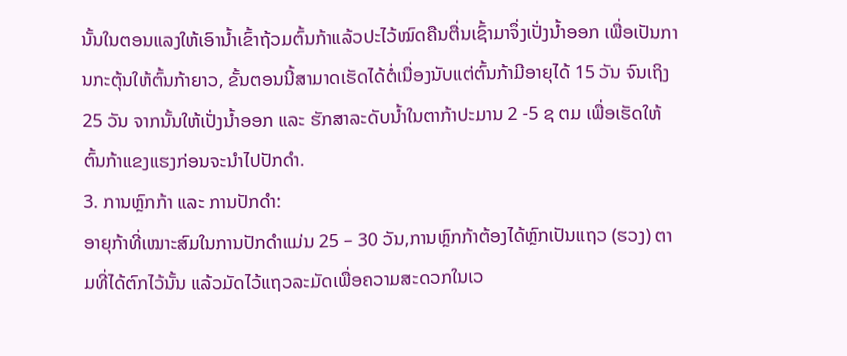ນັ້ນໃນຕອນແລງໃຫ້ເອົານໍ້າເຂົ້າຖ້ວມຕົ້ນກ້າແລ້ວປະໄວ້ໝົດຄືນຕື່ນເຊົ້າມາຈຶ່ງເປັ່ງນໍ້າອອກ ເພື່ອເປັນການກະຕຸ້ນໃຫ້ຕົ້ນກ້າຍາວ, ຂັ້ນຕອນນີ້ສາມາດເຮັດໄດ້ຕໍ່ເນື່ອງນັບແຕ່ຕົ້ນກ້າມີອາຍຸໄດ້ 15 ວັນ ຈົນເຖິງ 25 ວັນ ຈາກນັ້ນໃຫ້ເປັ່ງນໍ້າອອກ ແລະ ຮັກສາລະດັບນໍ້າໃນຕາກ້າປະມານ 2 -5 ຊ ຕມ ເພື່ອເຮັດໃຫ້ຕົ້ນກ້າແຂງແຮງກ່ອນຈະນໍາໄປປັກດໍາ.
3. ການຫຼົກກ້າ ແລະ ການປັກດໍາ:
ອາຍຸກ້າທີ່ເໝາະສົມໃນການປັກດໍາແມ່ນ 25 – 30 ວັນ,ການຫຼົກກ້າຕ້ອງໄດ້ຫຼົກເປັນແຖວ (ຮວງ) ຕາມທີ່ໄດ້ຕົກໄວ້ນັ້ນ ແລ້ວມັດໄວ້ແຖວລະມັດເພື່ອຄວາມສະດວກໃນເວ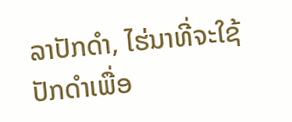ລາປັກດໍາ, ໄຮ່ນາທີ່ຈະໃຊ້ປັກດໍາເພື່ອ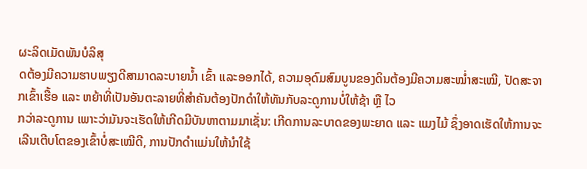ຜະລິດເມັດພັນບໍລິສຸ
ດຕ້ອງມີຄວາມຮາບພຽງດີສາມາດລະບາຍນໍ້າ ເຂົ້າ ແລະອອກໄດ້, ຄວາມອຸດົມສົມບູນຂອງດິນຕ້ອງມີຄວາມສະໝໍ່າສະເໝີ, ປັດສະຈາກເຂົ້າເຮື້ອ ແລະ ຫຍ້າທີ່ເປັນອັນຕະລາຍທີ່ສໍາຄັນຕ້ອງປັກດໍາໃຫ້ທັນກັບລະດູການບໍ່ໃຫ້ຊ້າ ຫຼື ໄວ
ກວ່າລະດູການ ເພາະວ່າມັນຈະເຮັດໃຫ້ເກີດມີບັນຫາຕາມມາເຊັ່ນ: ເກີດການລະບາດຂອງພະຍາດ ແລະ ແມງໄມ້ ຊຶ່ງອາດເຮັດໃຫ້ການຈະເລີນເຕີບໂຕຂອງເຂົ້າບໍ່ສະເໝີດີ, ການປັກດໍາແມ່ນໃຫ້ນໍາໃຊ້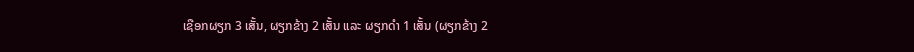ເຊືອກຜຽກ 3 ເສັ້ນ, ຜຽກຂ້າງ 2 ເສັ້ນ ແລະ ຜຽກດໍາ 1 ເສັ້ນ (ຜຽກຂ້າງ 2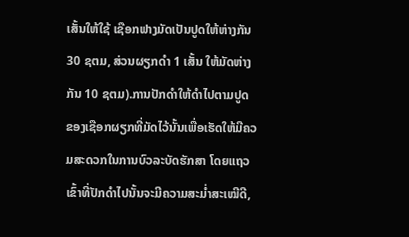ເສັ້ນໃຫ້ໃຊ້ ເຊືອກຟາງມັດເປັນປູດໃຫ້ຫ່າງກັນ30 ຊຕມ, ສ່ວນຜຽກດໍາ 1 ເສັ້ນ ໃຫ້ມັດຫ່າງກັນ 10 ຊຕມ).ການປັກດໍາໃຫ້ດໍາໄປຕາມປູດ ຂອງເຊືອກຜຽກທີ່ມັດໄວ້ນັ້ນເພື່ອເຮັດໃຫ້ມີຄວມສະດວກໃນການບົວລະບັດຮັກສາ ໂດຍແຖວເຂົ້າທີ່ປັກດໍາໄປນັ້ນຈະມີຄວາມສະມໍ່າສະເໝີດີ,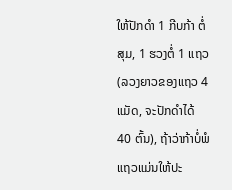ໃຫ້ປັກດໍາ 1 ກີບກ້າ ຕໍ່ສຸມ, 1 ຮວງຕໍ່ 1 ແຖວ (ລວງຍາວຂອງແຖວ 4 ແມັດ, ຈະປັກດໍາໄດ້ 40 ຕົ້ນ), ຖ້າວ່າກ້າບໍ່ພໍແຖວແມ່ນໃຫ້ປະ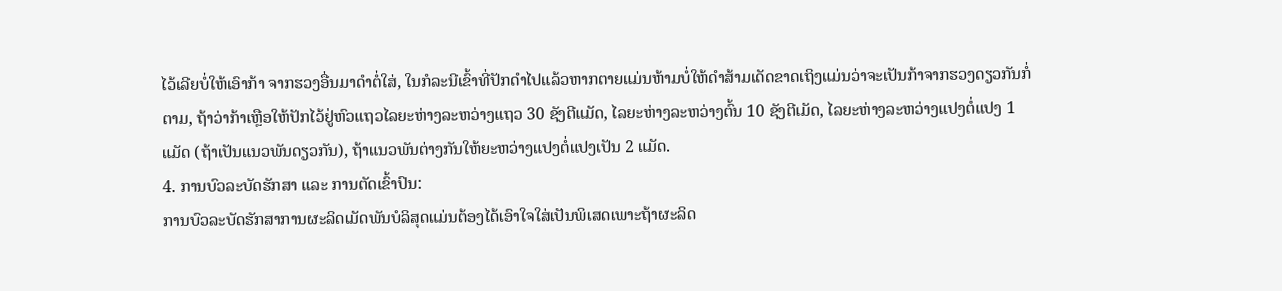ໄວ້ເລີຍບໍ່ໃຫ້ເອົາກ້າ ຈາກຮວງອື່ນມາດໍາຕໍ່ໃສ່, ໃນກໍລະນີເຂົ້າທີ່ປັກດໍາໄປແລ້ວຫາກຕາຍແມ່ນຫ້າມບໍ່ໃຫ້ດໍາສ້າມເດັດຂາດເຖິງແມ່ນວ່າຈະເປັນກ້າຈາກຮວງດຽວກັນກໍ່ຕາມ, ຖ້າວ່າກ້າເຫຼືອໃຫ້ປັກໄວ້ຢູ່ຫົວແຖວໄລຍະຫ່າງລະຫວ່າງແຖວ 30 ຊັງຕີແມັດ, ໄລຍະຫ່າງລະຫວ່າງຕົ້ນ 10 ຊັງຕີເມັດ, ໄລຍະຫ່າງລະຫວ່າງແປງຕໍ່ແປງ 1 ແມັດ (ຖ້າເປັນແນວພັນດຽວກັນ), ຖ້າແນວພັນຕ່າງກັນໃຫ້ຍະຫວ່າງແປງຕໍ່ແປງເປັນ 2 ແມັດ.
4. ການບົວລະບັດຮັກສາ ແລະ ການຕັດເຂົ້າປົນ:
ການບົວລະບັດຮັກສາການຜະລິດເມັດພັນບໍລິສຸດແມ່ນຕ້ອງໄດ້ເອົາໃຈໃສ່ເປັນພິເສດເພາະຖ້າຜະລິດ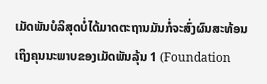ເມັດພັນບໍລິສຸດບໍ່ໄດ້ມາດຕະຖານມັນກໍ່ຈະສົ່ງຜົນສະທ້ອນເຖິງຄຸນນະພາບຂອງເມັດພັນລຸ້ນ 1 (Foundation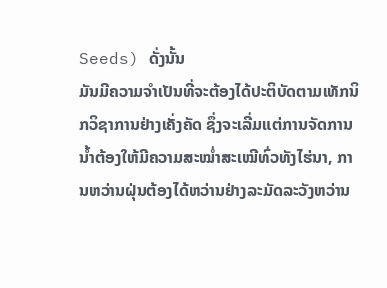Seeds) ດັ່ງນັ້ນ
ມັນມີຄວາມຈໍາເປັນທີ່ຈະຕ້ອງໄດ້ປະຕິບັດຕາມເທັກນິກວິຊາການຢ່າງເຄັ່ງຄັດ ຊຶ່ງຈະເລີ່ມແຕ່ການຈັດການນໍ້າຕ້ອງໃຫ້ມີຄວາມສະໝໍ່າສະເໝີທົ່ວທັງໄຮ່ນາ, ການຫວ່ານຝຸ່ນຕ້ອງໄດ້ຫວ່ານຢ່າງລະມັດລະວັງຫວ່ານ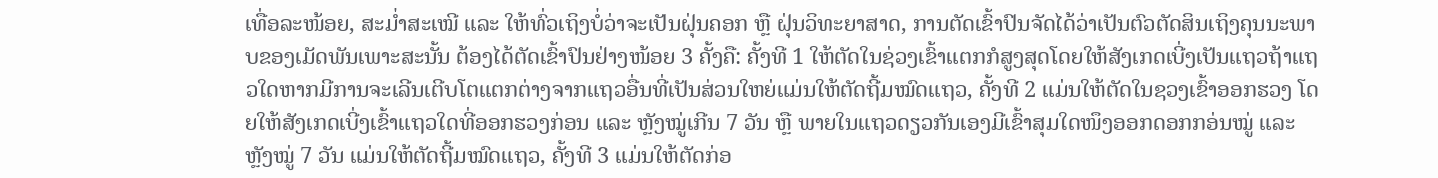ເທື່ອລະໜ້ອຍ, ສະມໍ່າສະເໝີ ແລະ ໃຫ້ທົ່ວເຖິງບໍ່ວ່າຈະເປັນຝຸ່ນຄອກ ຫຼື ຝຸ່ນວິທະຍາສາດ, ການຕັດເຂົ້າປົນຈັດໄດ້ວ່າເປັນຕົວຕັດສິນເຖິງຄຸນນະພາບຂອງເມັດພັນເພາະສະນັ້ນ ຕ້ອງໄດ້ຕັດເຂົ້າປົນຢ່າງໜ້ອຍ 3 ຄັ້ງຄື: ຄັ້ງທີ 1 ໃຫ້ຕັດໃນຊ່ວງເຂົ້າແຕກກໍສູງສຸດໂດຍໃຫ້ສັງເກດເບີ່ງເປັນແຖວຖ້າແຖວໃດຫາກມີການຈະເລີນເຕີບໂຕແຕກຕ່າງຈາກແຖວອື່ນທີ່ເປັນສ່ວນໃຫຍ່ແມ່ນໃຫ້ຕັດຖີ້ມໝົດແຖວ, ຄັ້ງທີ 2 ແມ່ນໃຫ້ຕັດໃນຊວງເຂົ້າອອກຮວງ ໂດຍໃຫ້ສັງເກດເບີ່ງເຂົ້າແຖວໃດທີ່ອອກຮວງກ່ອນ ແລະ ຫຼັງໝູ່ເກີນ 7 ວັນ ຫຼື ພາຍໃນແຖວດຽວກັນເອງມີເຂົ້າສຸມໃດໜຶງອອກດອກກອ່ນໝູ່ ແລະ ຫຼັງໝູ່ 7 ວັນ ແມ່ນໃຫ້ຕັດຖີ້ມໝົດແຖວ, ຄັ້ງທີ 3 ແມ່ນໃຫ້ຕັດກ່ອ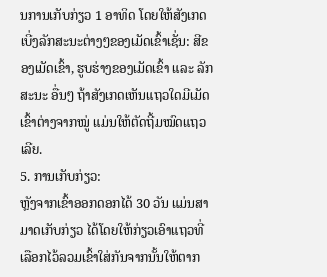ນການເກັບກ່ຽວ 1 ອາທິດ ໂດຍໃຫ້ສັງເກດເບີ່ງລັກສະນະຕ່າງໆຂອງເມັດເຂົ້າເຊັ່ນ: ສີຂອງເມັດເຂົ້າ, ຮູບຮ່າງຂອງເມັດເຂົ້າ ແລະ ລັກສະນະ ອື່ນໆ ຖ້າສັງເກດເຫັນແຖວໃດມີເມັດເຂົ້າຕ່າງຈາກໝູ່ ແມ່ນໃຫ້ຕັດຖີ້ມໝົດແຖວເລີຍ.
5. ການເກັບກ່ຽວ:
ຫຼັງຈາກເຂົ້າອອກດອກໄດ້ 30 ວັນ ແມ່ນສາມາດເກັບກ່ຽວ ໄດ້ໂດຍໃຫ້ກ່ຽວເອົາແຖວທີ່ເລືອກໄວ້ລວມເຂົ້າໃສ່ກັນຈາກນັ້ນໃຫ້ຕາກ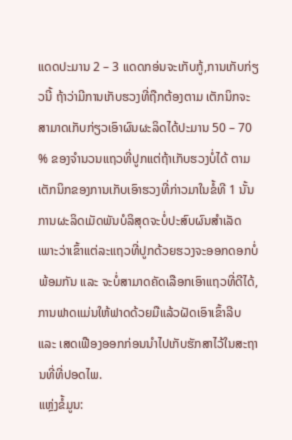ແດດປະມານ 2 – 3 ແດດກອ່ນຈະເກັບກູ້,ການເກັບກ່ຽວນີ້ ຖ້າວ່າມີການເກັບຮວງທີ່ຖືກຕ້ອງຕາມ ເຕັກນິກຈະສາມາດເກັບກ່ຽວເອົາຜົນຜະລິດໄດ້ປະມານ 50 – 70 % ຂອງຈໍານວນແຖວທີ່ປູກແຕ່ຖ້າເກັບຮວງບໍ່ໄດ້ ຕາມເຕັກນິກຂອງການເກັບເອົາຮວງທີ່ກ່າວມາໃນຂໍ້ທີ 1 ນັ້ນ ການຜະລິດເມັດພັນບໍລິສຸດຈະບໍ່ປະສົບຜົນສໍາເລັດເພາະວ່າເຂົ້າແຕ່ລະແຖວທີ່ປູກດ້ວຍຮວງຈະອອກດອກບໍ່ພ້ອມກັນ ແລະ ຈະບໍ່ສາມາດຄັດເລືອກເອົາແຖວທີ່ດີໄດ້, ການຟາດແມ່ນໃຫ້ຟາດດ້ວຍມືແລ້ວຝັດເອົາເຂົ້າລີບ ແລະ ເສດເຟືອງອອກກ່ອນນໍາໄປເກັບຮັກສາໄວ້ໃນສະຖານທີ່ທີ່ປອດໄພ.
ແຫຼ່ງຂໍ້ມູນ: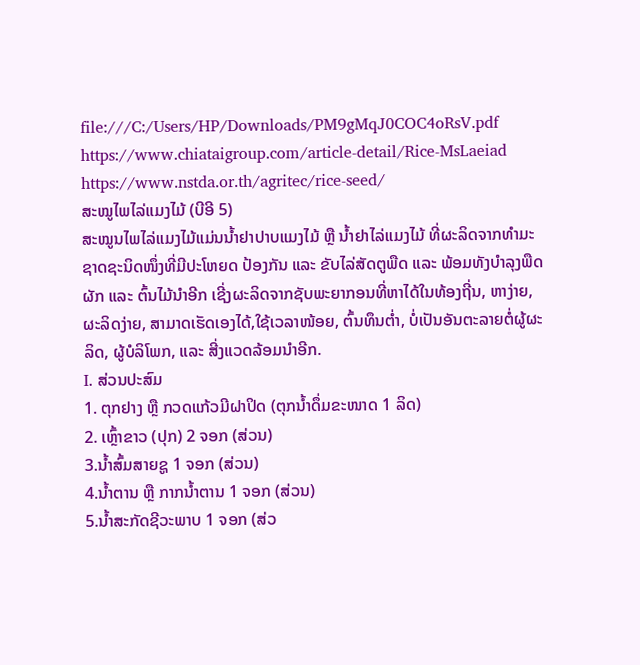file:///C:/Users/HP/Downloads/PM9gMqJ0COC4oRsV.pdf
https://www.chiataigroup.com/article-detail/Rice-MsLaeiad
https://www.nstda.or.th/agritec/rice-seed/
ສະໝູໄພໄລ່ແມງໄມ້ (ບີອີ 5)
ສະໝູນໄພໄລ່ແມງໄມ້ແມ່ນນໍ້າຢາປາບແມງໄມ້ ຫຼື ນໍ້າຢາໄລ່ແມງໄມ້ ທີ່ຜະລິດຈາກທຳມະຊາດຊະນິດໜຶ່ງທີ່ມີປະໂຫຍດ ປ້ອງກັນ ແລະ ຂັບໄລ່ສັດຕູພືດ ແລະ ພ້ອມທັງບຳລຸງພືດຜັກ ແລະ ຕົ້ນໄມ້ນຳອີກ ເຊີ່ງຜະລິດຈາກຊັບພະຍາກອນທີ່ຫາໄດ້ໃນທ້ອງຖີ່ນ, ຫາງ່າຍ, ຜະລິດງ່າຍ, ສາມາດເຮັດເອງໄດ້,ໃຊ້ເວລາໜ້ອຍ, ຕົ້ນທຶນຕ່ຳ, ບໍ່ເປັນອັນຕະລາຍຕໍ່ຜູ້ຜະລິດ, ຜູ້ບໍລິໂພກ, ແລະ ສີ່ງແວດລ້ອມນຳອີກ.
I. ສ່ວນປະສົມ
1. ຕຸກຢາງ ຫຼື ກວດແກ້ວມີຝາປິດ (ຕຸກນໍ້າດຶ່ມຂະໜາດ 1 ລິດ)
2. ເຫຼົ້າຂາວ (ປຸກ) 2 ຈອກ (ສ່ວນ)
3.ນໍ້າສົ້ມສາຍຊູ 1 ຈອກ (ສ່ວນ)
4.ນໍ້າຕານ ຫຼື ກາກນໍ້າຕານ 1 ຈອກ (ສ່ວນ)
5.ນໍ້າສະກັດຊີວະພາບ 1 ຈອກ (ສ່ວ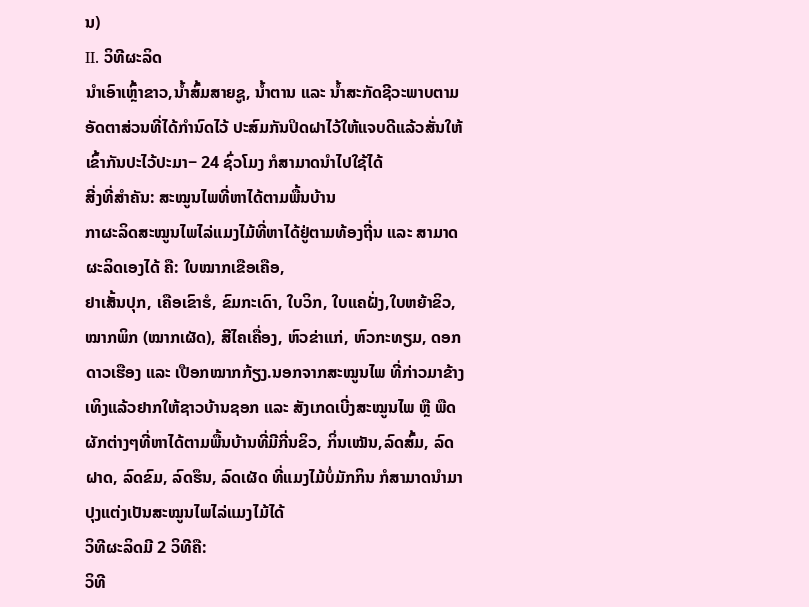ນ)
II. ວິທີຜະລິດ
ນຳເອົາເຫຼົ້າຂາວ,ນໍ້າສົ້ມສາຍຊູ, ນໍ້າຕານ ແລະ ນໍ້າສະກັດຊີວະພາບຕາມອັດຕາສ່ວນທີ່ໄດ້ກຳນົດໄວ້ ປະສົມກັນປິດຝາໄວ້ໃຫ້ແຈບດີແລ້ວສັ່ນໃຫ້ເຂົ້າກັນປະໄວ້ປະມາ− 24 ຊົ່ວໂມງ ກໍສາມາດນຳໄປໃຊ້ໄດ້
ສີ່ງທີ່ສຳຄັນ: ສະໝູນໄພທີ່ຫາໄດ້ຕາມພື້ນບ້ານ
ກາຜະລິດສະໝູນໄພໄລ່ແມງໄມ້ທີ່ຫາໄດ້ຢູ່ຕາມທ້ອງຖີ່ນ ແລະ ສາມາດຜະລິດເອງໄດ້ ຄື: ໃບໝາກເຂືອເຄືອ,
ຢາເສັ້ນປຸກ, ເຄືອເຂົາຮໍ, ຂົມກະເດົາ, ໃບວິກ, ໃບແຄຝັ່ງ,ໃບຫຍ້າຂິວ, ໝາກພິກ (ໝາກເຜັດ), ສີໄຄເຄື່ອງ, ຫົວຂ່າແກ່, ຫົວກະທຽມ, ດອກດາວເຮືອງ ແລະ ເປືອກໝາກກ້ຽງ.ນອກຈາກສະໝູນໄພ ທີ່ກ່າວມາຂ້າງເທິງແລ້ວຢາກໃຫ້ຊາວບ້ານຊອກ ແລະ ສັງເກດເບີ່ງສະໝູນໄພ ຫຼື ພືດຜັກຕ່າງໆທີ່ຫາໄດ້ຕາມພື້ນບ້ານທີ່ມີກີ່ນຂິວ, ກິ່ນເໝັນ,ລົດສົ້ມ, ລົດຝາດ, ລົດຂົມ, ລົດຮຶນ, ລົດເຜັດ ທີ່ແມງໄມ້ບໍ່ມັກກິນ ກໍສາມາດນຳມາປຸງແຕ່ງເປັນສະໝູນໄພໄລ່ແມງໄມ້ໄດ້
ວິທີຜະລິດມີ 2 ວິທີຄື:
ວິທີ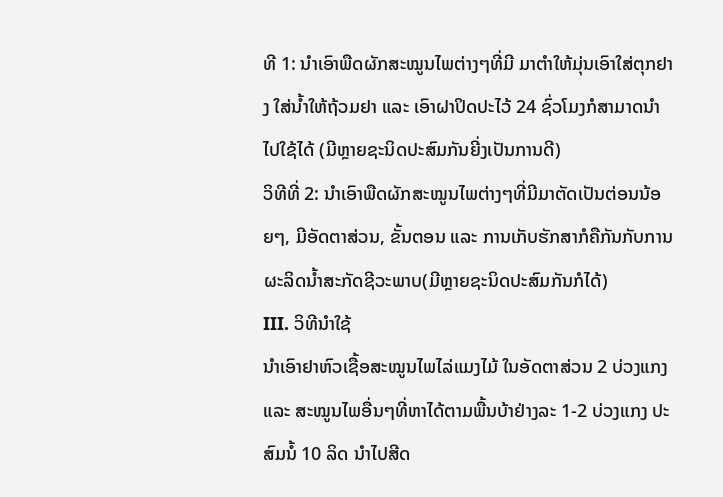ທີ 1: ນຳເອົາພືດຜັກສະໝູນໄພຕ່າງໆທີ່ມີ ມາຕຳໃຫ້ມຸ່ນເອົາໃສ່ຕຸກຢາງ ໃສ່ນໍ້າໃຫ້ຖ້ວມຢາ ແລະ ເອົາຝາປິດປະໄວ້ 24 ຊົ່ວໂມງກໍສາມາດນຳໄປໃຊ້ໄດ້ (ມີຫຼາຍຊະນິດປະສົມກັນຍີ່ງເປັນການດີ)
ວິທີທີ່ 2: ນຳເອົາພືດຜັກສະໝູນໄພຕ່າງໆທີ່ມີມາຕັດເປັນຕ່ອນນ້ອຍໆ, ມີອັດຕາສ່ວນ, ຂັ້ນຕອນ ແລະ ການເກັບຮັກສາກໍຄືກັນກັບການຜະລິດນໍ້າສະກັດຊີວະພາບ(ມີຫຼາຍຊະນິດປະສົມກັນກໍໄດ້)
III. ວິທີນຳໃຊ້
ນຳເອົາຢາຫົວເຊື້ອສະໝູນໄພໄລ່ແມງໄມ້ ໃນອັດຕາສ່ວນ 2 ບ່ວງແກງ ແລະ ສະໝູນໄພອື່ນໆທີ່ຫາໄດ້ຕາມພື້ນບ້າຢ່າງລະ 1-2 ບ່ວງແກງ ປະສົມນໍ້ 10 ລິດ ນຳໄປສີດ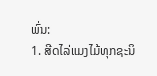ພົ່ນ:
1. ສີດໄລ່ແມງໄມ້ທຸກຊະນິ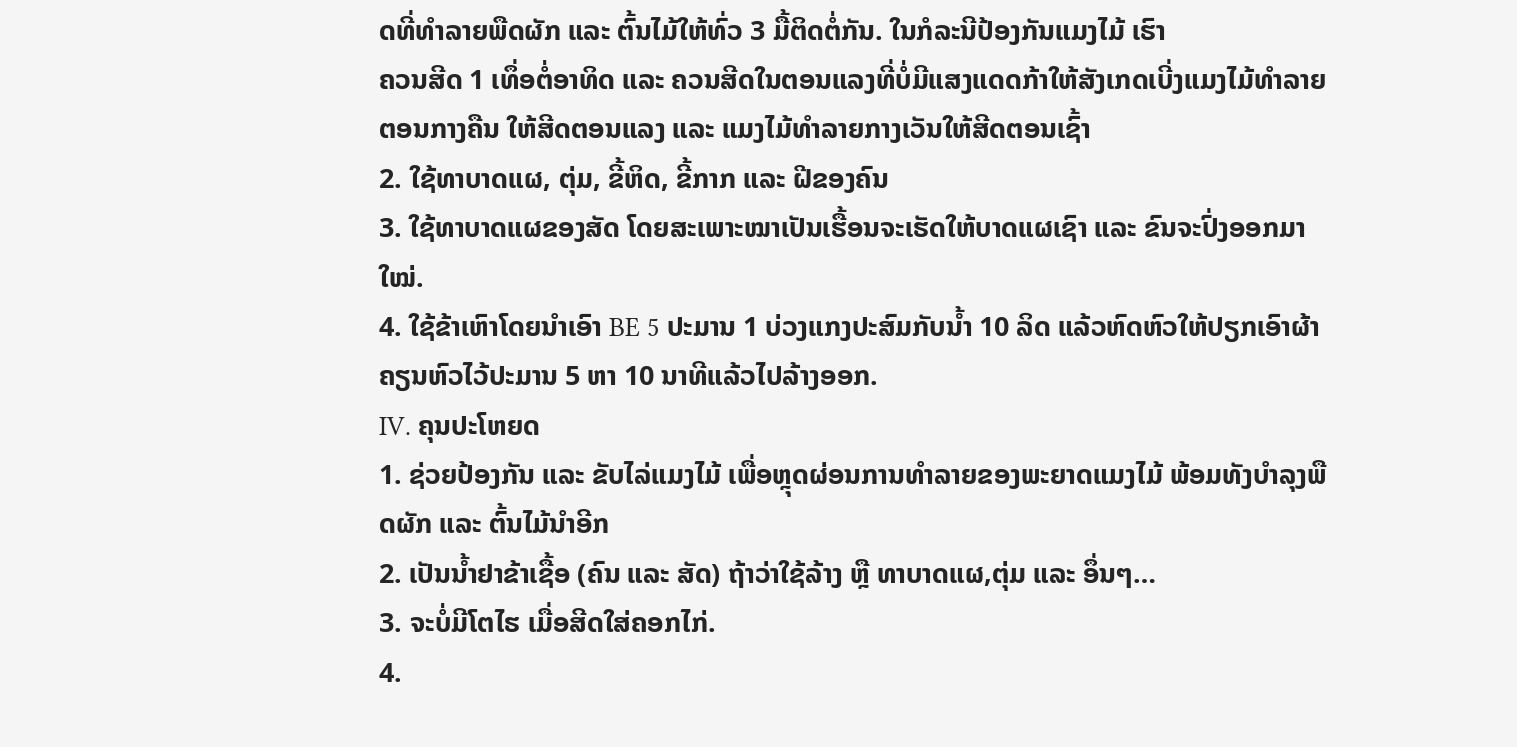ດທີ່ທຳລາຍພືດຜັກ ແລະ ຕົ້ນໄມ້ໃຫ້ທົ່ວ 3 ມື້ຕິດຕໍ່ກັນ. ໃນກໍລະນີປ້ອງກັນແມງໄມ້ ເຮົາ
ຄວນສີດ 1 ເທຶ່ອຕໍ່ອາທິດ ແລະ ຄວນສີດໃນຕອນແລງທີ່ບໍ່ມີແສງແດດກ້າໃຫ້ສັງເກດເບີ່ງແມງໄມ້ທຳລາຍຕອນກາງຄືນ ໃຫ້ສີດຕອນແລງ ແລະ ແມງໄມ້ທຳລາຍກາງເວັນໃຫ້ສີດຕອນເຊົ້າ
2. ໃຊ້ທາບາດແຜ, ຕຸ່ມ, ຂີ້ຫິດ, ຂີ້ກາກ ແລະ ຝີຂອງຄົນ
3. ໃຊ້ທາບາດແຜຂອງສັດ ໂດຍສະເພາະໝາເປັນເຮື້ອນຈະເຮັດໃຫ້ບາດແຜເຊົາ ແລະ ຂົນຈະປົ່ງອອກມາໃໝ່.
4. ໃຊ້ຂ້າເຫົາໂດຍນຳເອົາ BE 5 ປະມານ 1 ບ່ວງແກງປະສົມກັບນໍ້າ 10 ລິດ ແລ້ວຫົດຫົວໃຫ້ປຽກເອົາຜ້າຄຽນຫົວໄວ້ປະມານ 5 ຫາ 10 ນາທີແລ້ວໄປລ້າງອອກ.
IV. ຄຸນປະໂຫຍດ
1. ຊ່ວຍປ້ອງກັນ ແລະ ຂັບໄລ່ແມງໄມ້ ເພື່ອຫຼຸດຜ່ອນການທຳລາຍຂອງພະຍາດແມງໄມ້ ພ້ອມທັງບຳລຸງພືດຜັກ ແລະ ຕົ້ນໄມ້ນຳອີກ
2. ເປັນນໍ້າຢາຂ້າເຊື້ອ (ຄົນ ແລະ ສັດ) ຖ້າວ່າໃຊ້ລ້າງ ຫຼື ທາບາດແຜ,ຕຸ່ມ ແລະ ອຶ່ນໆ…
3. ຈະບໍ່ມີໂຕໄຮ ເມື່ອສີດໃສ່ຄອກໄກ່.
4.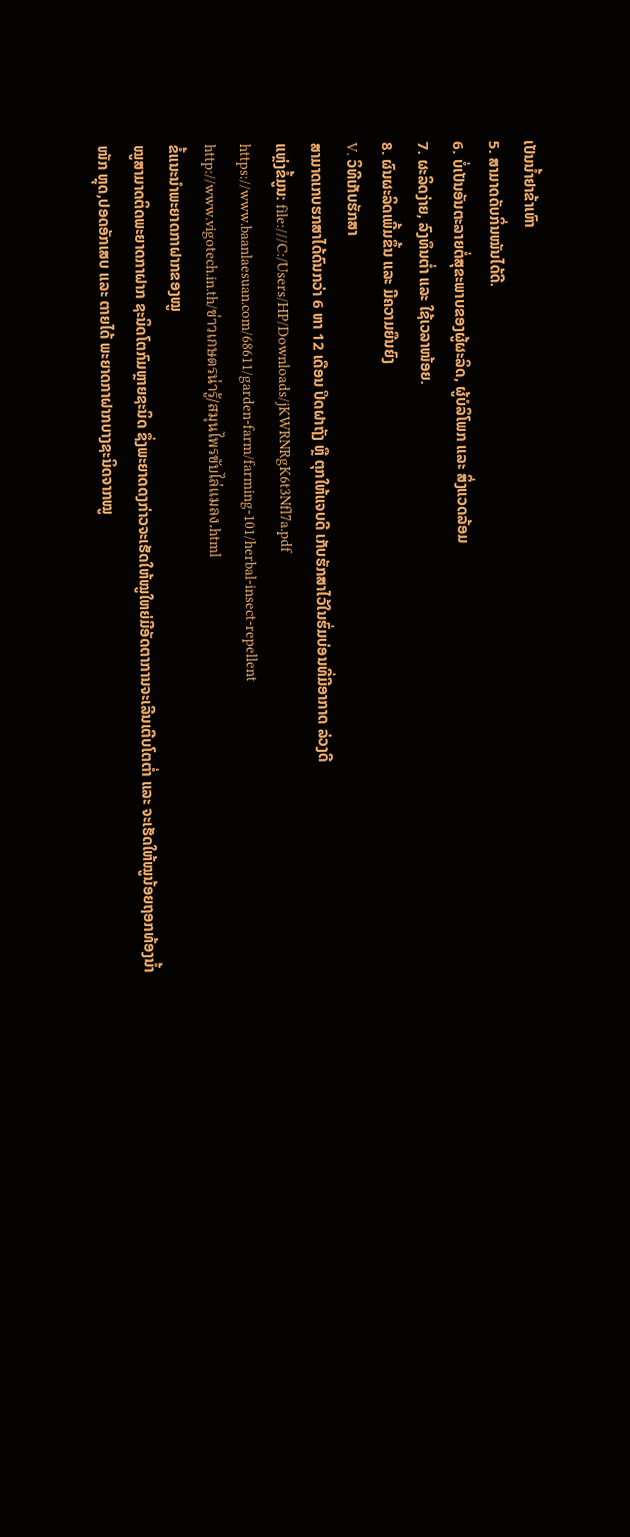ເປັນນໍ້າຢາຂ້າເຫົາ
5. ສາມາດດັບກິ່ນໝັນໄດ້ດີ.
6. ບໍ່ເປັນອັນຕະລາຍຕໍ່ສຸຂະພາບຂອງຜູ້ຜະລິດ, ຜູ້ບໍລິໂພກ ແລະ ສິ່ງແວດລ້ອມ
7. ຜະລິດງ່າຍ, ລົງທຶນຕ່ຳ ແລະ ໃຊ້ເວລາໜ້ອຍ.
8. ຜົນຜະລິດເພີ້ມຂຶ້ນ ແລະ ມີຄວາມຍືນຍົງ
V. ວິທີເກັບຮັກສາ
ສາມາດເກບຮກສາໄດ້ດົນກວ່າ 6 ຫາ 12 ເດືອນ ປິດຝາຖັງ ຫຼື ຕຸກໃຫ້ແຈບດີ ເກັບຮັກສາໄວ້ໃນຮົ່ມບ່ອນທີ່ມີອາກາດ ລ່ວງດີ
ແຫຼ່ງຂໍ້ມູນ: file:///C:/Users/HP/Downloads/jKWRNRgK6t3Nfl7a.pdf
https://www.baanlaesuan.com/68611/garden-farm/farming-101/herbal-insect-repellent
http://www.vigotech.in.th/ข่าวเกษตรน่ารู้/สมุนไพรขับไล่แมลง.html
ຂໍ້ແນະນຳພະຍາດກາຝາກຂອງໝູ
ໝູສາມາດຕິດພະຍາດກາຝາກ ຊະນິດໂຕກົມຫຼາຍຊະນິດ ຊຶ່ງພະຍາດດງກ່າວຈະເຮັດໃຫ້ໝູໃຫຍ່ມີອັດຕາການຈະເລີນເຕີບໂຕຕ່ຳ ແລະ ຈະເຮັດໃຫ້ໝູນ້ອຍຖອກທ້ອງນໍ້າໜັກ ຫຼຸດ,ປອດອັກເສບ ແລະ ຕາຍໄດ້ ພະຍາດກາຝາກບາງຊະນິດຈາກໝູ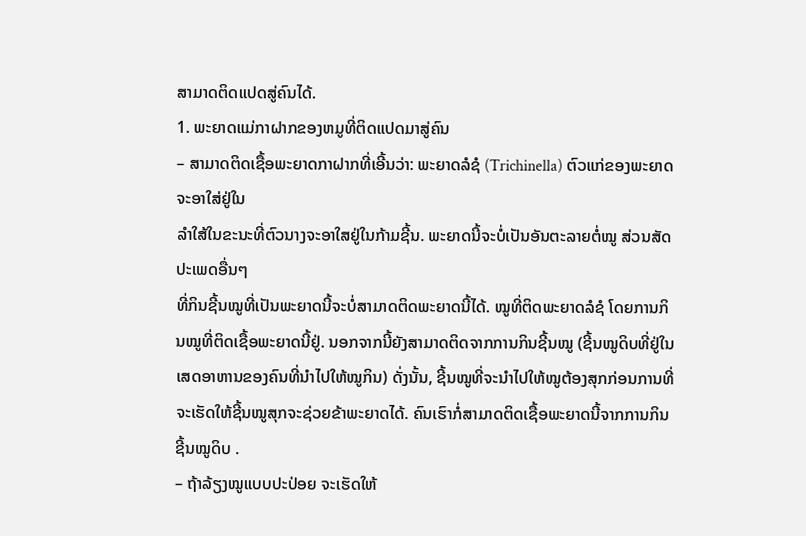ສາມາດຕິດແປດສູ່ຄົນໄດ້.
1. ພະຍາດແມ່ກາຝາກຂອງຫມູທີ່ຕິດແປດມາສູ່ຄົນ
– ສາມາດຕິດເຊື້ອພະຍາດກາຝາກທີ່ເອີ້ນວ່າ: ພະຍາດລໍຊໍ (Trichinella) ຕົວແກ່ຂອງພະຍາດຈະອາໃສ່ຢູ່ໃນ
ລຳໃສ້ໃນຂະນະທີ່ຕົວນາງຈະອາໃສຢູ່ໃນກ້າມຊີ້ນ. ພະຍາດນີ້ຈະບໍ່ເປັນອັນຕະລາຍຕໍ່ໝູ ສ່ວນສັດປະເພດອື່ນໆ
ທີ່ກິນຊີ້ນໝູທີ່ເປັນພະຍາດນີ້ຈະບໍ່ສາມາດຕິດພະຍາດນີ້ໄດ້. ໝູທີ່ຕິດພະຍາດລໍຊໍ ໂດຍການກິນໝູທີ່ຕິດເຊື້ອພະຍາດນີ້ຢູ່. ນອກຈາກນີ້ຍັງສາມາດຕິດຈາກການກິນຊີ້ນໝູ (ຊີ້ນໝູດິບທີ່ຢູ່ໃນເສດອາຫານຂອງຄົນທີ່ນຳໄປໃຫ້ໝູກິນ) ດັ່ງນັ້ນ, ຊີ້ນໝູທີ່ຈະນຳໄປໃຫ້ໝູຕ້ອງສຸກກ່ອນການທີ່ຈະເຮັດໃຫ້ຊີ້ນໝູສຸກຈະຊ່ວຍຂ້າພະຍາດໄດ້. ຄົນເຮົາກໍ່ສາມາດຕິດເຊື້ອພະຍາດນີ້ຈາກການກິນຊີ້ນໝູດິບ .
– ຖ້າລ້ຽງໝູແບບປະປ່ອຍ ຈະເຮັດໃຫ້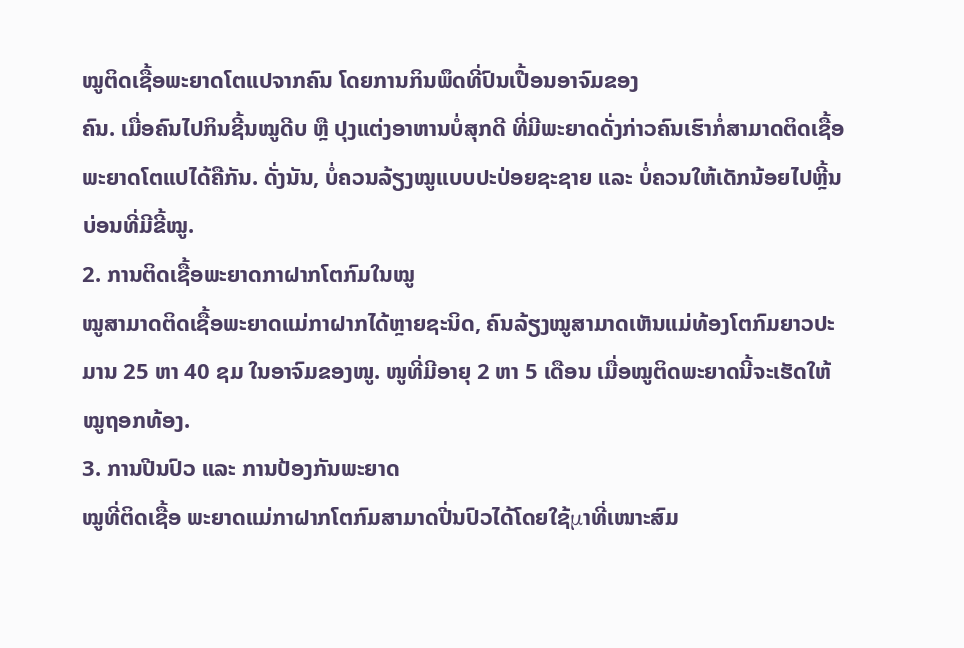ໝູຕິດເຊື້ອພະຍາດໂຕແປຈາກຄົນ ໂດຍການກິນພຶດທີ່ປົນເປື້ອນອາຈົມຂອງ
ຄົນ. ເມື່ອຄົນໄປກິນຊີ້ນໝູດີບ ຫຼື ປຸງແຕ່ງອາຫານບໍ່ສຸກດີ ທີ່ມີພະຍາດດັ່ງກ່າວຄົນເຮົາກໍ່ສາມາດຕິດເຊື້ອພະຍາດໂຕແປໄດ້ຄືກັນ. ດັ່ງນັນ, ບໍ່ຄວນລ້ຽງໝູແບບປະປ່ອຍຊະຊາຍ ແລະ ບໍ່ຄວນໃຫ້ເດັກນ້ອຍໄປຫຼີ້ນບ່ອນທີ່ມີຂີ້ໝູ.
2. ການຕິດເຊື້ອພະຍາດກາຝາກໂຕກົມໃນໝູ
ໝູສາມາດຕິດເຊື້ອພະຍາດແມ່ກາຝາກໄດ້ຫຼາຍຊະນິດ, ຄົນລ້ຽງໝູສາມາດເຫັນແມ່ທ້ອງໂຕກົມຍາວປະມານ 25 ຫາ 40 ຊມ ໃນອາຈົມຂອງໜູ. ໜູທີ່ມີອາຍຸ 2 ຫາ 5 ເດືອນ ເມື່ອໝູຕິດພະຍາດນີ້ຈະເຮັດໃຫ້ໝູຖອກທ້ອງ.
3. ການປີນປົວ ແລະ ການປ້ອງກັນພະຍາດ
ໝູທີ່ຕິດເຊື້ອ ພະຍາດແມ່ກາຝາກໂຕກົມສາມາດປີ່ນປົວໄດ້ໂດຍໃຊ້μາທີ່ເໜາະສົມ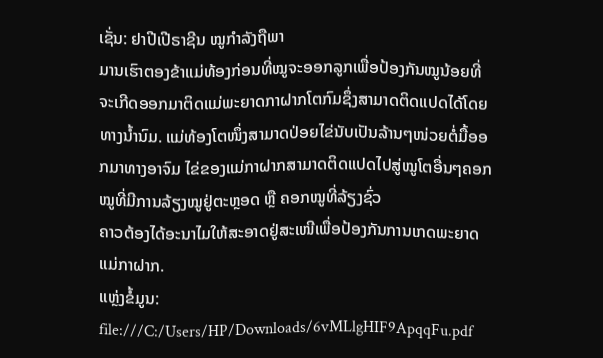ເຊັ່ນ: ຢາປີເປີຣາຊີນ ໝູກຳລັງຖືພາ
ມານເຮົາຕອງຂ້າແມ່ທ້ອງກ່ອນທີ່ໝູຈະອອກລູກເພື່ອປ້ອງກັນໝູນ້ອຍທີ່ຈະເກີດອອກມາຕິດແມ່ພະຍາດກາຝາກໂຕກົມຊຶ່ງສາມາດຕິດແປດໄດ້ໂດຍທາງນໍ້ານົມ. ແມ່ທ້ອງໂຕໜຶ່ງສາມາດປ່ອຍໄຂ່ນັບເປັນລ້ານໆໜ່ວຍຕໍ່ມື້ອອກມາທາງອາຈົມ ໄຂ່ຂອງແມ່ກາຝາກສາມາດຕິດແປດໄປສູ່ໝູໂຕອື່ນໆຄອກໝູທີ່ມີການລ້ຽງໝູຢູ່ຕະຫຼອດ ຫຼື ຄອກໝູທີ່ລ້ຽງຊົ່ວ
ຄາວຕ້ອງໄດ້ອະນາໄມໃຫ້ສະອາດຢູ່ສະເໜີເພື່ອປ້ອງກັນການເກດພະຍາດແມ່ກາຝາກ.
ແຫຼ່ງຂໍ້ມູນ: file:///C:/Users/HP/Downloads/6vMLlgHIF9ApqqFu.pdf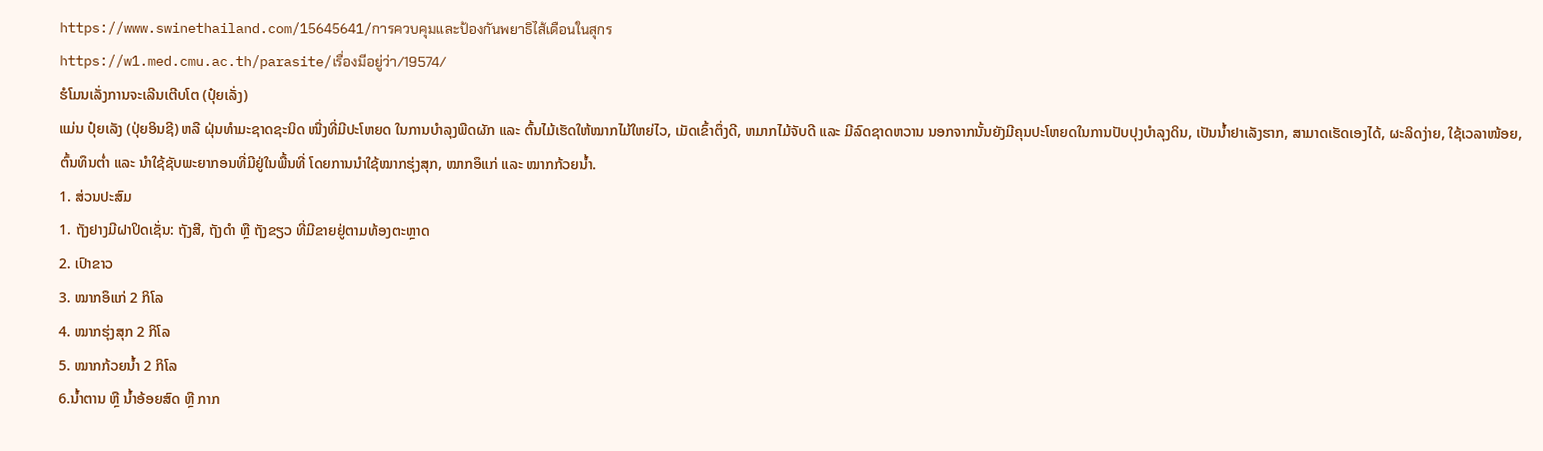https://www.swinethailand.com/15645641/การควบคุมและป้องกันพยาธิไส้เดือนในสุกร
https://w1.med.cmu.ac.th/parasite/เรื่องมีอยู่ว่า/19574/
ຮໍໂມນເລັ່ງການຈະເລີນເຕີບໂຕ (ປຸ໋ຍເລັ່ງ)
ແມ່ນ ປຸ໋ຍເລັງ (ປຸ່ຍອິນຊີ) ຫລື ຝຸ່ນທຳມະຊາດຊະນິດ ໜື່ງທີ່ມີປະໂຫຍດ ໃນການບຳລຸງພືດຜັກ ແລະ ຕົ້ນໄມ້ເຮັດໃຫ້ໝາກໄມ້ໃຫຍ່ໄວ, ເມັດເຂົ້າຕຶ່ງດີ, ຫມາກໄມ້ຈັບດີ ແລະ ມີລົດຊາດຫວານ ນອກຈາກນັ້ນຍັງມີຄຸນປະໂຫຍດໃນການປັບປຸງບຳລຸງດິນ, ເປັນນໍ້າຢາເລັງຮາກ, ສາມາດເຮັດເອງໄດ້, ຜະລິດງ່າຍ, ໃຊ້ເວລາໜ້ອຍ, ຕົ້ນທຶນຕ່ຳ ແລະ ນຳໃຊ້ຊັບພະຍາກອນທີ່ມີຢູ່ໃນພື້ນທີ່ ໂດຍການນຳໃຊ້ໝາກຮຸ່ງສຸກ, ໝາກອຶແກ່ ແລະ ໝາກກ້ວຍນໍ້າ.
1. ສ່ວນປະສົມ
1. ຖັງຢາງມີຝາປິດເຊັ່ນ: ຖັງສີ, ຖັງດຳ ຫຼື ຖັງຂຽວ ທີ່ມີຂາຍຢູ່ຕາມທ້ອງຕະຫຼາດ
2. ເປົາຂາວ
3. ໝາກອຶແກ່ 2 ກິໂລ
4. ໝາກຮຸ່ງສຸກ 2 ກິໂລ
5. ໝາກກ້ວຍນໍ້າ 2 ກິໂລ
6.ນໍ້າຕານ ຫຼື ນໍ້າອ້ອຍສົດ ຫຼື ກາກ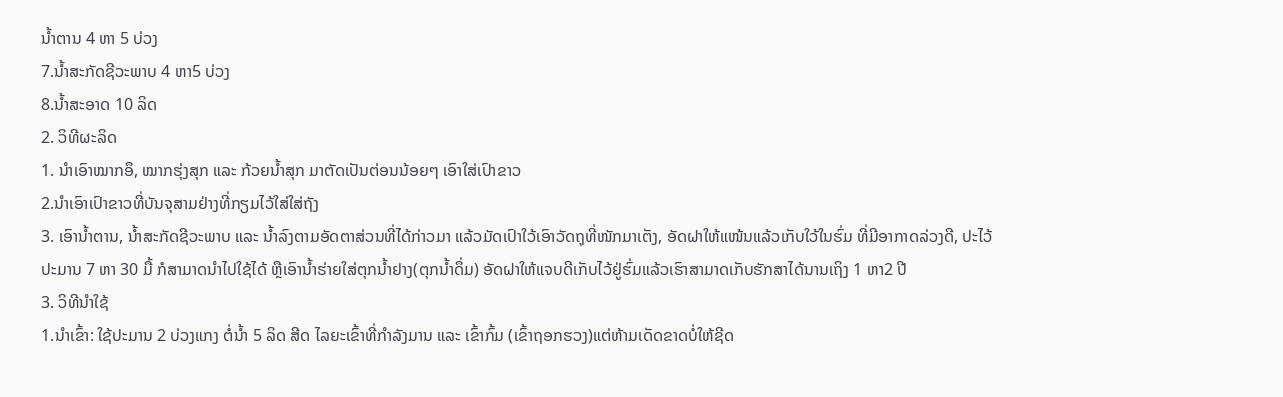ນໍ້າຕານ 4 ຫາ 5 ບ່ວງ
7.ນໍ້າສະກັດຊີວະພາບ 4 ຫາ5 ບ່ວງ
8.ນໍ້າສະອາດ 10 ລິດ
2. ວິທີຜະລິດ
1. ນຳເອົາໝາກອຶ, ໝາກຮຸ່ງສຸກ ແລະ ກ້ວຍນໍ້າສຸກ ມາຕັດເປັນຕ່ອນນ້ອຍໆ ເອົາໃສ່ເປົາຂາວ
2.ນຳເອົາເປົາຂາວທີ່ບັນຈຸສາມຢ່າງທີ່ກຽມໄວ້ໃສ່ໃສ່ຖັງ
3. ເອົານໍ້າຕານ, ນໍ້າສະກັດຊີວະພາບ ແລະ ນໍ້າລົງຕາມອັດຕາສ່ວນທີ່ໄດ້ກ່າວມາ ແລ້ວມັດເປົາໃວ້ເອົາວັດຖຸທີ່ໜັກມາເຕັງ, ອັດຝາໃຫ້ແໜ້ນແລ້ວເກັບໃວ້ໃນຮົ່ມ ທີ່ມີອາກາດລ່ວງດີ, ປະໄວ້ປະມານ 7 ຫາ 30 ມື້ ກໍສາມາດນຳໄປໃຊ້ໄດ້ ຫຼືເອົານໍ້າຮ່າຍໃສ່ຕຸກນໍ້າຢາງ(ຕຸກນໍ້າດຶ່ມ) ອັດຝາໃຫ້ແຈບດີເກັບໄວ້ຢູ່ຮົ່ມແລ້ວເຮົາສາມາດເກັບຮັກສາໄດ້ນານເຖິງ 1 ຫາ2 ປີ
3. ວິທີນຳໃຊ້
1.ນໍາເຂົ້າ: ໃຊ້ປະມານ 2 ບ່ວງແກງ ຕໍ່ນໍ້າ 5 ລິດ ສີດ ໄລຍະເຂົ້າທີ່ກຳລັງມານ ແລະ ເຂົ້າກົ້ມ (ເຂົ້າຖອກຮວງ)ແຕ່ຫ້າມເດັດຂາດບໍ່ໃຫ້ຊີດ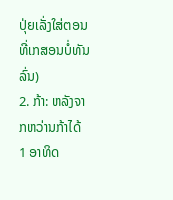ປຸ່ຍເລັ່ງໃສ່ຕອນທີ່ເກສອນບໍ່ທັນລົ່ນ)
2. ກ້າ: ຫລັງຈາກຫວ່ານກ້າໄດ້ 1 ອາທິດ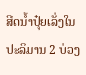ສີດນໍ້າປຸ໋ຍເລັ່ງໃນປະລິມານ 2 ບ່ວງ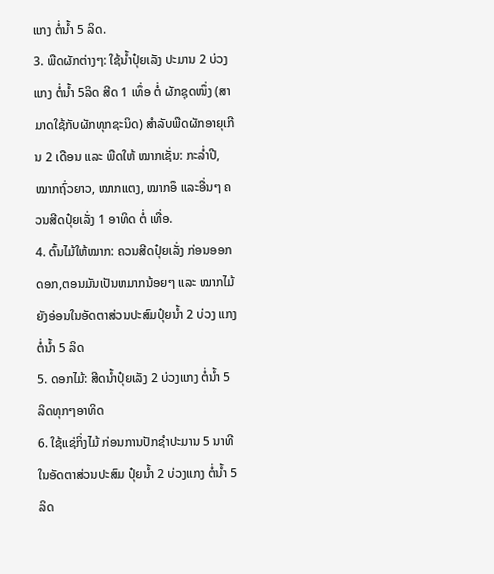ແກງ ຕໍ່ນໍ້າ 5 ລິດ.
3. ພືດຜັກຕ່າງໆ: ໃຊ້ນໍ້າປຸ໋ຍເລັງ ປະມານ 2 ບ່ວງແກງ ຕໍ່ນໍ້າ 5ລິດ ສີດ 1 ເທຶ່ອ ຕໍ່ ຜັກຊຸດໜຶ່ງ (ສາມາດໃຊ້ກັບຜັກທຸກຊະນິດ) ສຳລັບພືດຜັກອາຍຸເກີນ 2 ເດືອນ ແລະ ພືດໃຫ້ ໝາກເຊັ່ນ: ກະລໍ່າປີ, ໝາກຖົ່ວຍາວ, ໝາກແຕງ, ໝາກອຶ ແລະອື່ນໆ ຄວນສີດປຸ໋ຍເລັ່ງ 1 ອາທິດ ຕໍ່ ເທື່ອ.
4. ຕົ້ນໄມ້ໃຫ້ໝາກ: ຄວນສີດປຸ໋ຍເລັ່ງ ກ່ອນອອກດອກ,ຕອນມັນເປັນຫມາກນ້ອຍໆ ແລະ ໝາກໄມ້ຍັງອ່ອນໃນອັດຕາສ່ວນປະສົມປຸ໋ຍນໍ້າ 2 ບ່ວງ ແກງ ຕໍ່ນໍ້າ 5 ລິດ
5. ດອກໄມ້: ສີດນໍ້າປຸ໋ຍເລັງ 2 ບ່ວງແກງ ຕໍ່ນໍ້າ 5 ລິດທຸກໆອາທິດ
6. ໃຊ້ແຊ່ກິ່ງໄມ້ ກ່ອນການປັກຊຳປະມານ 5 ນາທີ ໃນອັດຕາສ່ວນປະສົມ ປຸ໋ຍນໍ້າ 2 ບ່ວງແກງ ຕໍ່ນໍ້າ 5 ລິດ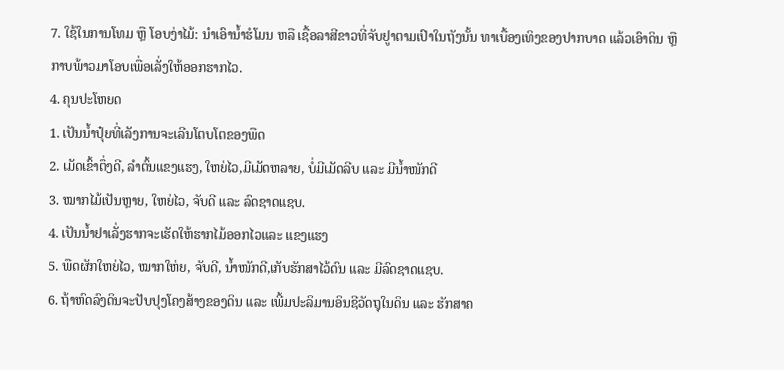7. ໃຊ້ໃນການໂທມ ຫຼື ໂອບງ່າໄມ້: ນຳເອົານໍ້າຮໍໂມນ ຫລື ເຊື້ອລາສີຂາວທີ່ຈັບຢູາຕາມເປົາໃນຖັງນັ້ນ ທາເບື້ອງເທິງຂອງປາກບາດ ແລ້ວເອົາດິນ ຫຼື ກາບພ້າວມາໂອບເພື່ອເລັ່ງໃຫ້ອອກຮາກໄວ.
4. ຄຸນປະໂຫຍດ
1. ເປັນນໍ້າປຸ໋ຍທີ່ເລັງການຈະເລີນໂຕບໂຕຂອງພືດ
2. ເມັດເຂົ້າຕຶ່ງດີ, ລຳຕົ້ນແຂງແຮງ, ໃຫຍ່ໄວ,ມີເມັດຫລາຍ, ບໍ່ມີເມັດລີບ ແລະ ມີນໍ້າໜັກດີ
3. ໝາກໄມ້ເປັນຫຼາຍ, ໃຫຍ່ໄວ, ຈັບດີ ແລະ ລົດຊາດແຊບ.
4. ເປັນນໍ້າຢາເລັ່ງຮາກຈະເຮັດໃຫ້ຮາກໄມ້ອອກໄວແລະ ແຂງແຮງ
5. ພືດຜັກໃຫຍ່ໄວ, ໝາກໃຫ່ຍ, ຈັບດີ, ນໍ້າໜັກດີ,ເກັບຮັກສາໄວ້ດົນ ແລະ ມີລົດຊາດແຊບ.
6. ຖ້າຫົດລົງດິນຈະປັບປຸງໂຄງສ້າງຂອງດິນ ແລະ ເພີ້ມປະລິມານອິນຊີວັດຖຸໃນດິນ ແລະ ຮັກສາຄ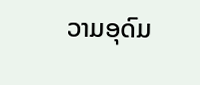ວາມອຸດົມ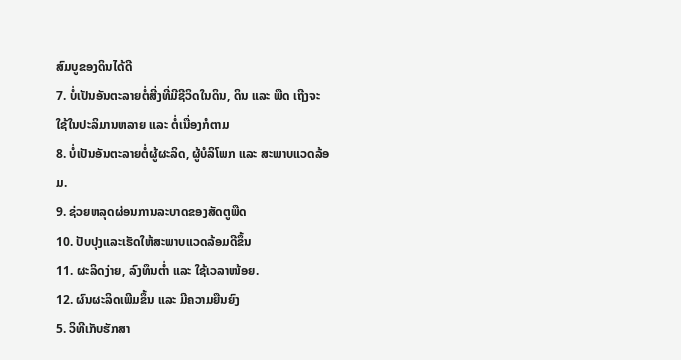ສົມບູຂອງດິນໄດ້ດີ
7. ບໍ່ເປັນອັນຕະລາຍຕໍ່ສີ່ງທີ່ມີຊີວິດໃນດິນ, ດິນ ແລະ ພືດ ເຖີງຈະໃຊ້ໃນປະລິມານຫລາຍ ແລະ ຕໍ່ເນື່ອງກໍຕາມ
8. ບໍ່ເປັນອັນຕະລາຍຕໍ່ຜູ້ຜະລິດ, ຜູ້ບໍລິໂພກ ແລະ ສະພາບແວດລ້ອມ.
9. ຊ່ວຍຫລຸດຜ່ອນການລະບາດຂອງສັດຕູພືດ
10. ປັບປຸງແລະເຮັດໃຫ້ສະພາບແວດລ້ອມດີຂຶ້ນ
11. ຜະລິດງ່າຍ, ລົງທຶນຕ່ຳ ແລະ ໃຊ້ເວລາໜ້ອຍ.
12. ຜົນຜະລິດເພີມຂຶ້ນ ແລະ ມີຄວາມຍືນຍົງ
5. ວິທີເກັບຮັກສາ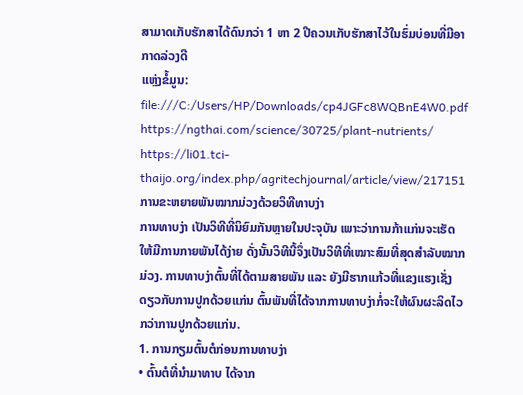ສາມາດເກັບຮັກສາໄດ້ດົນກວ່າ 1 ຫາ 2 ປີຄວນເກັບຮັກສາໄວ້ໃນຮົ່ມບ່ອນທີ່ມີອາກາດລ່ວງດີ
ແຫຼ່ງຂໍ້ມູນ: file:///C:/Users/HP/Downloads/cp4JGFc8WQBnE4W0.pdf
https://ngthai.com/science/30725/plant-nutrients/
https://li01.tci-thaijo.org/index.php/agritechjournal/article/view/217151
ການຂະຫຍາຍພັນໝາກມ່ວງດ້ວຍວິທີທາບງ່າ
ການທາບງ່າ ເປັນວິທີທີ່ນິຍົມກັນຫຼາຍໃນປະຈຸບັນ ເພາະວ່າການກ້າແກ່ນຈະເຮັດໃຫ້ມີການກາຍພັນໄດ້ງ່າຍ ດັ່ງນັ້ນວິທີນີ້ຈຶ່ງເປັນວິທີທີ່ເໝາະສົມທີ່ສຸດສຳລັບໝາກມ່ວງ. ການທາບງ່າຕົ້ນທີ່ໄດ້ຕາມສາຍພັນ ແລະ ຍັງມີຮາກແກ້ວທີ່ແຂງແຮງເຊັ່ງດຽວກັບການປູກດ້ວຍແກ່ນ ຕົ້ນພັນທີ່ໄດ້ຈາກການທາບງ່າກໍ່ຈະໃຫ້ຜົນຜະລິດໄວກວ່າການປູກດ້ວຍແກ່ນ.
1. ການກຽມຕົ້ນຕໍກ່ອນການທາບງ່າ
• ຕົ້ນຕໍທີ່ນໍາມາທາບ ໄດ້ຈາກ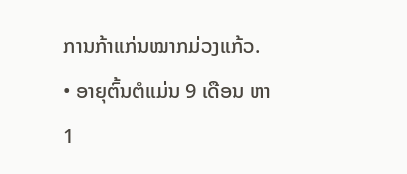ການກ້າແກ່ນໝາກມ່ວງແກ້ວ.
• ອາຍຸຕົ້ນຕໍແມ່ນ 9 ເດືອນ ຫາ 1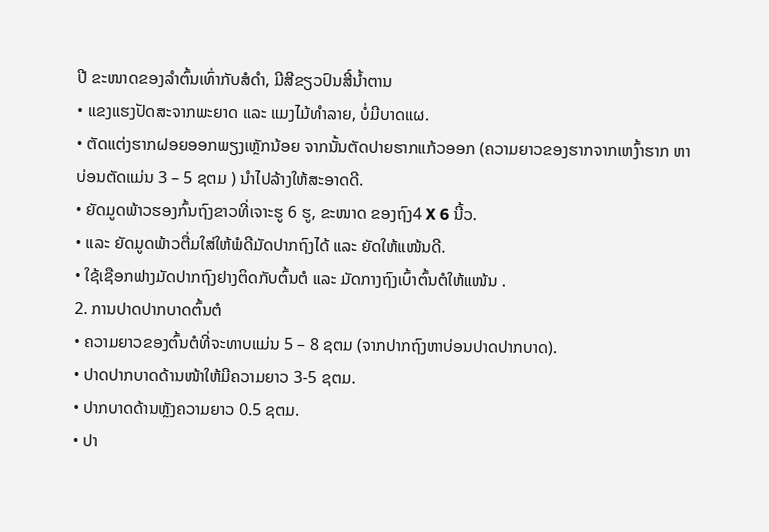ປີ ຂະໜາດຂອງລໍາຕົ້ນເທົ່າກັບສໍດໍາ, ມີສີຂຽວປົນສີ໌ນໍ້າຕານ
• ແຂງແຮງປັດສະຈາກພະຍາດ ແລະ ແມງໄມ້ທໍາລາຍ, ບໍ່ມີບາດແຜ.
• ຕັດແຕ່ງຮາກຝອຍອອກພຽງເຫຼັກນ້ອຍ ຈາກນັ້ນຕັດປາຍຮາກແກ້ວອອກ (ຄວາມຍາວຂອງຮາກຈາກເຫງົ້າຮາກ ຫາ
ບ່ອນຕັດແມ່ນ 3 – 5 ຊຕມ ) ນໍາໄປລ້າງໃຫ້ສະອາດດີ.
• ຍັດມູດພ້າວຮອງກົ້ນຖົງຂາວທີ່ເຈາະຮູ 6 ຮູ, ຂະໜາດ ຂອງຖົງ4 X 6 ນີ້ວ.
• ແລະ ຍັດມູດພ້າວຕື່ມໃສ່ໃຫ້ພໍດີມັດປາກຖົງໄດ້ ແລະ ຍັດໃຫ້ແໜ້ນດີ.
• ໃຊ້ເຊືອກຟາງມັດປາກຖົງຢາງຕິດກັບຕົ້ນຕໍ ແລະ ມັດກາງຖົງເບົ້າຕົ້ນຕໍໃຫ້ແໜ້ນ .
2. ການປາດປາກບາດຕົ້ນຕໍ
• ຄວາມຍາວຂອງຕົ້ນຕໍທີ່ຈະທາບແມ່ນ 5 – 8 ຊຕມ (ຈາກປາກຖົງຫາບ່ອນປາດປາກບາດ).
• ປາດປາກບາດດ້ານໜ້າໃຫ້ມີຄວາມຍາວ 3-5 ຊຕມ.
• ປາກບາດດ້ານຫຼັງຄວາມຍາວ 0.5 ຊຕມ.
• ປາ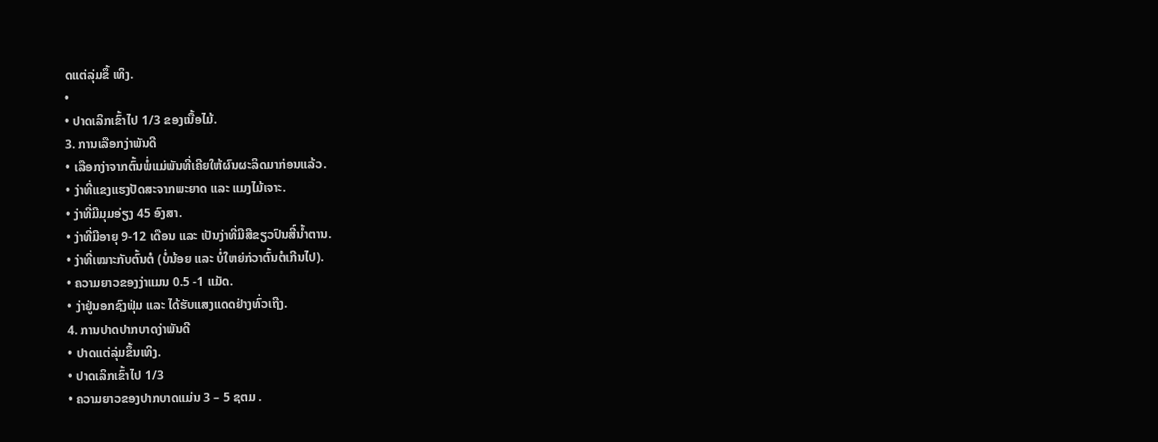ດແຕ່ລຸ່ມຂຶ້ ເທິງ.
•
• ປາດເລິກເຂົ້າໄປ 1/3 ຂອງເນື້ອໄມ້.
3. ການເລືອກງ່າພັນດີ
• ເລືອກງ່າຈາກຕົ້ນພໍ່ແມ່ພັນທີ່ເຄີຍໃຫ້ຜົນຜະລິດມາກ່ອນແລ້ວ.
• ງ່າທີ່ແຂງແຮງປັດສະຈາກພະຍາດ ແລະ ແມງໄມ້ເຈາະ.
• ງ່າທີ່ມີມຸມອ່ຽງ 45 ອົງສາ.
• ງ່າທີ່ມີອາຍຸ 9-12 ເດືອນ ແລະ ເປັນງ່າທີ່ມີສີຂຽວປົນສີ໌ນໍ້າຕານ.
• ງ່າທີ່ເໝາະກັບຕົ້ນຕໍ (ບໍ່ນ້ອຍ ແລະ ບໍ່ໃຫຍ່ກ່ວາຕົ້ນຕໍເກີນໄປ).
• ຄວາມຍາວຂອງງ່າແມນ 0.5 -1 ແມັດ.
• ງ່າຢູ່ນອກຊົງຟຸ່ມ ແລະ ໄດ້ຮັບແສງແດດຢ່າງທົ່ວເຖີງ.
4. ການປາດປາກບາດງ່າພັນດີ
• ປາດແຕ່ລຸ່ມຂຶ້ນເທິງ.
• ປາດເລິກເຂົ້າໄປ 1/3
• ຄວາມຍາວຂອງປາກບາດແມ່ນ 3 – 5 ຊຕມ .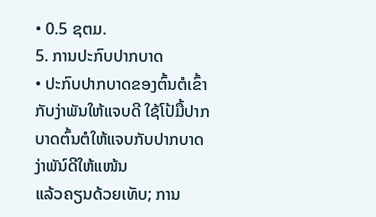• 0.5 ຊຕມ.
5. ການປະກົບປາກບາດ
• ປະກົບປາກບາດຂອງຕົ້ນຕໍເຂົ້າກັບງ່າພັນໃຫ້ແຈບດີ ໃຊ້ໂປ້ມື້ປາກບາດຕົ້ນຕໍໃຫ້ແຈບກັບປາກບາດງ່າພັນ໌ດີໃຫ້ແໜ້ນ
ແລ້ວຄຽນດ້ວຍເທັບ; ການ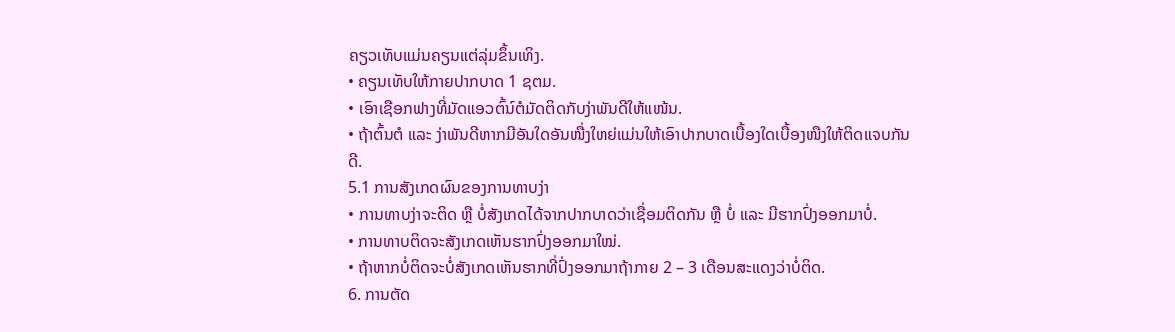ຄຽວເທັບແມ່ນຄຽນແຕ່ລຸ່ມຂຶ້ນເທິງ.
• ຄຽນເທັບໃຫ້ກາຍປາກບາດ 1 ຊຕມ.
• ເອົາເຊືອກຟາງທີ່ມັດແອວຕົ້ນ໌ຕໍມັດຕິດກັບງ່າພັນດີໃຫ້ແໜ້ນ.
• ຖ້າຕົ້ນຕໍ ແລະ ງ່າພັນດີຫາກມີອັນໃດອັນໜື່ງໃຫຍ່ແມ່ນໃຫ້ເອົາປາກບາດເບື້ອງໃດເບື້ອງໜືງໃຫ້ຕິດແຈບກັນດີ.
5.1 ການສັງເກດຜົນຂອງການທາບງ່າ
• ການທາບງ່າຈະຕິດ ຫຼື ບໍ່ສັງເກດໄດ້ຈາກປາກບາດວ່າເຊື່ອມຕິດກັນ ຫຼື ບໍ່ ແລະ ມີຮາກປົ່ງອອກມາບໍ່.
• ການທາບຕິດຈະສັງເກດເຫັນຮາກປົ່ງອອກມາໃໝ່.
• ຖ້າຫາກບໍ່ຕິດຈະບໍ່ສັງເກດເຫັນຮາກທີ່ປົ່ງອອກມາຖ້າກາຍ 2 – 3 ເດືອນສະແດງວ່າບໍ່ຕິດ.
6. ການຕັດ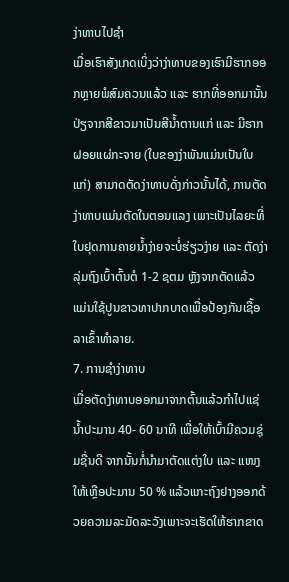ງ່າທາບໄປຊໍາ
ເມື່ອເຮົາສັງເກດເບິ່ງວ່າງ່າທາບຂອງເຮົາມີຮາກອອກຫຼາຍພໍສົມຄວນແລ້ວ ແລະ ຮາກທີ່ອອກມານັ້ນປ່ຽຈາກສີຂາວມາເປັນສີນໍ້າຕານແກ່ ແລະ ມີຮາກຝອຍແຜ່ກະຈາຍ (ໃບຂອງງ່າພັນແມ່ນເປັນໃບແກ່) ສາມາດຕັດງ່າທາບດັ່ງກ່າວນັ້ນໄດ້, ການຕັດງ່າທາບແມ່ນຕັດໃນຕອນແລງ ເພາະເປັນໄລຍະທີ່ໃບຢຸດການຄາຍນໍ້າງ່າຍຈະບໍ່ຮ່ຽວງ່າຍ ແລະ ຕັດງ່າລຸ່ມຖົງເບົ້າຕົ້ນຕໍ 1-2 ຊຕມ ຫຼັງຈາກຕັດແລ້ວແມ່ນໃຊ້ປູນຂາວທາປາກບາດເພື່ອປ້ອງກັນເຊື້ອລາເຂົ້າທໍາລາຍ.
7. ການຊໍາງ່າທາບ
ເມື່ອຕັດງ່າທາບອອກມາຈາກຕົ້ນແລ້ວກໍາໄປແຊ່ນໍ້າປະມານ 40- 60 ນາທີ ເພື່ອໃຫ້ເບົ້າມີຄວມຊຸ່ມຊື່ນດີ ຈາກນັ້ນກໍ່ນໍາມາຕັດແຕ່ງໃບ ແລະ ແໜງໃຫ້ເຫຼືອປະມານ 50 % ແລ້ວແກະຖົງຢາງອອກດ້ວຍຄວາມລະມັດລະວັງເພາະຈະເຮັດໃຫ້ຮາກຂາດ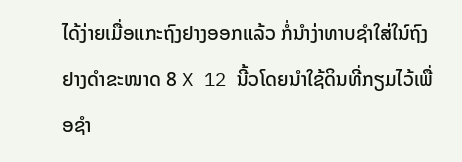ໄດ້ງ່າຍເມື່ອແກະຖົງຢາງອອກແລ້ວ ກໍ່ນໍາງ່າທາບຊໍາໃສ່ໃນ໌ຖົງຢາງດໍາຂະໜາດ 8 X 12 ນີ້ວໂດຍນໍາໃຊ້ດິນທີ່ກຽມໄວ້ເພື່ອຊໍາ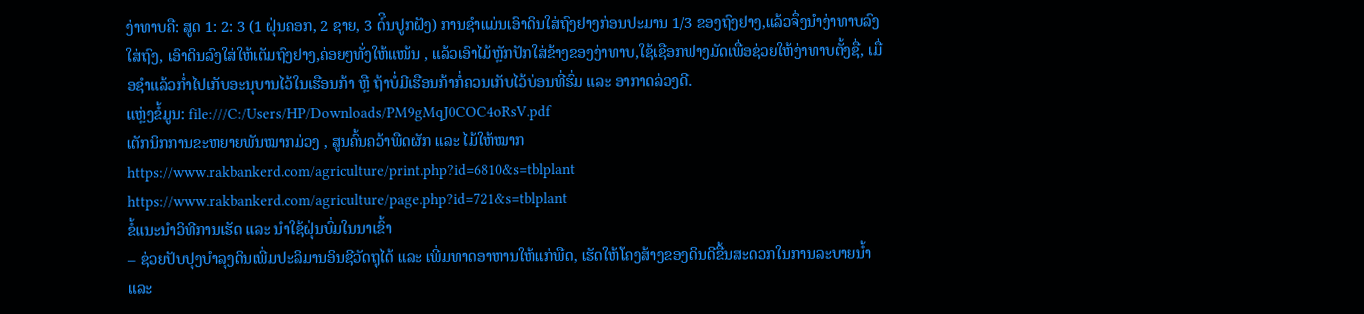ງ່າທາບຄື: ສູດ 1: 2: 3 (1 ຝຸ່ນຄອກ, 2 ຊາຍ, 3 ດ໌ິນປູກຝັງ) ການຊໍາແມ່ນເອົາດິນໃສ່ຖົງຢາງກ່ອນປະມານ 1/3 ຂອງຖົງຢາງ,ແລ້ວຈຶ່ງນໍາງ່າທາບລົງໃສ່ຖົງ, ເອົາດິນລົງໃສ່ໃຫ້ເຕັມຖົງຢາງ,ຄ່ອຍໆທັ່ງໃຫ້ແໜ້ນ , ແລ້ວເອົາໄມ້ຫຼັກປັກໃສ່ຂ້າງຂອງງ່າທາບ,ໃຊ້ເຊືອກຟາງມັດເພື່ອຊ່ວຍໃຫ້ງ່າທາບຕັ້ງຊື່, ເມື່ອຊໍາແລ້ວກ່ຳໄປເກັບອະນຸບານໄວ້ໃນເຮືອນກ້າ ຫຼື ຖ້າບໍ່ມີເຮືອນກ້າກໍ່ຄວນເກັບໄວ້ບ່ອນທີ່ຮົ່ມ ແລະ ອາກາດລ່ວງດີ.
ແຫຼ່ງຂໍ້ມູນ: file:///C:/Users/HP/Downloads/PM9gMqJ0COC4oRsV.pdf
ເຕັກນິກການຂະຫຍາຍພັນໝາກມ່ວງ , ສູນຄົ້ນຄວ້າພືດຜັກ ແລະ ໄມ້ໃຫ້ໝາກ
https://www.rakbankerd.com/agriculture/print.php?id=6810&s=tblplant
https://www.rakbankerd.com/agriculture/page.php?id=721&s=tblplant
ຂໍ້ແນະນຳວິທີການເຮັດ ແລະ ນຳໃຊ້ຝຸ່ນບົ່ມໃນນາເຂົ້າ
– ຊ່ວຍປັບປຸງບຳລຸງດິນເພີ່ມປະລິມານອິນຊີວັດຖຸໄດ້ ແລະ ເພີ່ມທາດອາຫານໃຫ້ແກ່ພືດ, ເຮັດໃຫ້ໂຄງສ້າງຂອງດິນດີຂື້ນສະດວກໃນການລະບາຍນໍ້າ ແລະ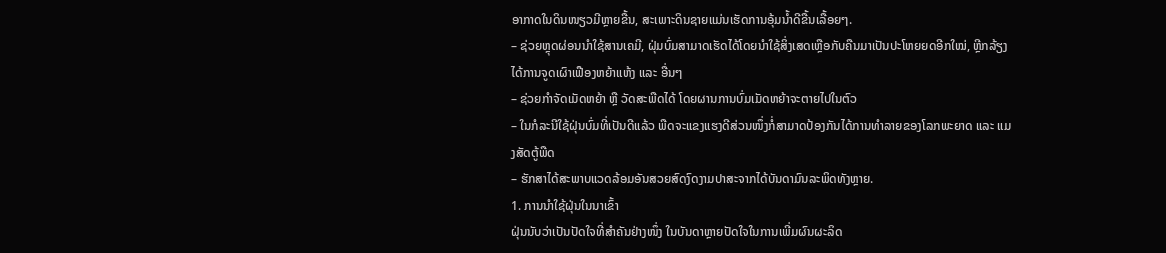ອາກາດໃນດິນໜຽວມີຫຼາຍຂື້ນ, ສະເພາະດິນຊາຍແມ່ນເຮັດການອຸ້ມນໍ້າດີຂື້ນເລື້ອຍໆ.
– ຊ່ວຍຫຼຸດຜ່ອນນຳໃຊ້ສານເຄມີ, ຝຸ່ມບົ່ມສາມາດເຮັດໄດ້ໂດຍນຳໃຊ້ສິ່ງເສດເຫຼືອກັບຄືນມາເປັນປະໂຫຍຍດອີກໃໝ່, ຫຼີກລ້ຽງໄດ້ການຈູດເຜົາເຟືອງຫຍ້າແຫ້ງ ແລະ ອື່ນໆ
– ຊ່ວຍກຳຈັດເມັດຫຍ້າ ຫຼື ວັດສະພືດໄດ້ ໂດຍຜານການບົ່ມເມັດຫຍ້າຈະຕາຍໄປໃນຕົວ
– ໃນກໍລະນີໃຊ້ຝຸ່ນບົ່ມທີ່ເປັນດີແລ້ວ ພືດຈະແຂງແຮງດີສ່ວນໜຶ່ງກໍ່ສາມາດປ້ອງກັນໄດ້ການທຳລາຍຂອງໂລກພະຍາດ ແລະ ແມງສັດຕູ້ພືດ
– ຮັກສາໄດ້ສະພາບແວດລ້ອມອັນສວຍສົດງົດງາມປາສະຈາກໄດ້ບັນດາມົນລະພິດທັງຫຼາຍ.
1. ການນຳໃຊ້ຝຸ່ນໃນນາເຂົ້າ
ຝຸ່ນນັບວ່າເປັນປັດໃຈທີ່ສຳຄັນຢ່າງໜຶ່ງ ໃນບັນດາຫຼາຍປັດໃຈໃນການເພີ່ມຜົນຜະລິດ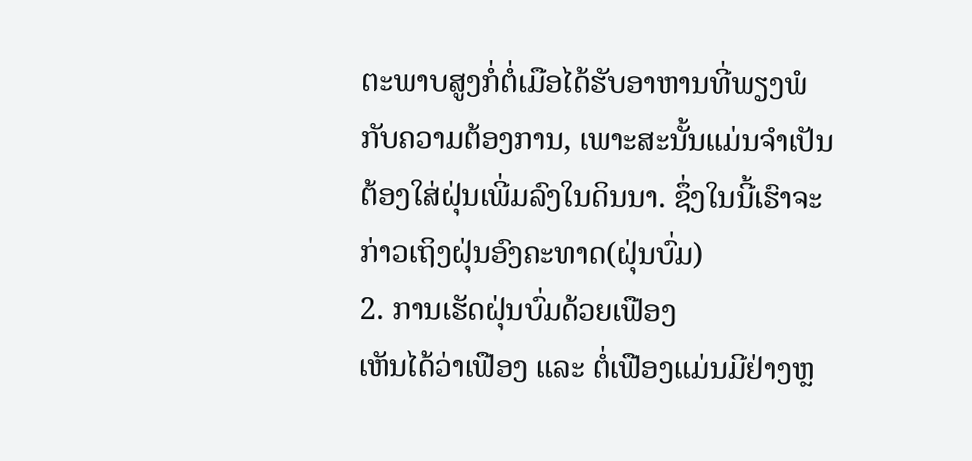ຕະພາບສູງກໍ່ຕໍ່ເມືອໄດ້ຮັບອາຫານທີ່ພຽງພໍກັບຄວາມຕ້ອງການ, ເພາະສະນັ້ນແມ່ນຈຳເປັນຕ້ອງໃສ່ຝຸ່ນເພີ່ມລົງໃນດິນນາ. ຊຶ່ງໃນນີ້ເຮົາຈະກ່າວເຖິງຝຸ່ນອົງຄະທາດ(ຝຸ່ນບົ່ມ)
2. ການເຮັດຝຸ່ນບົ່ມດ້ວຍເຟືອງ
ເຫັນໄດ້ວ່າເຟືອງ ແລະ ຕໍ່ເຟືອງແມ່ນມີຢ່າງຫຼ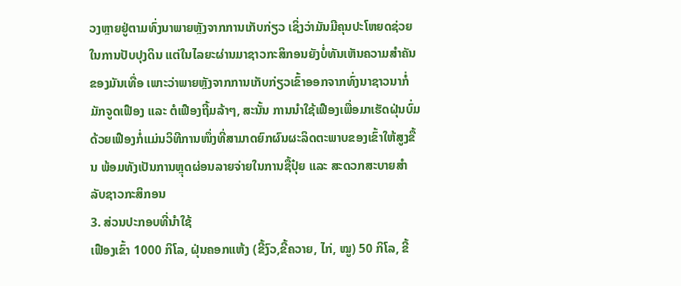ວງຫຼາຍຢູ່ຕາມທົ່ງນາພາຍຫຼັງຈາກການເກັບກ່ຽວ ເຊິ່ງວ່າມັນມີຄຸນປະໂຫຍດຊ່ວຍໃນການປັບປຸງດິນ ແຕ່ໃນໄລຍະຜ່ານມາຊາວກະສິກອນຍັງບໍ່ທັນເຫັນຄວາມສຳຄັນຂອງມັນເທື່ອ ເພາະວ່າພາຍຫຼັງຈາກການເກັບກ່ຽວເຂົ້າອອກຈາກທົ່ງນາຊາວນາກໍ່ມັກຈູດເຟືອງ ແລະ ຕໍເຟືອງຖີ້ມລ້າໆ, ສະນັ້ນ ການນຳໃຊ້ເຟືອງເພື່ອມາເຮັດຝຸ່ນບົ່ມດ້ວຍເຟືອງກໍ່ແມ່ນວິທີການໜຶ່ງທີ່ສາມາດຍົກຜົນຜະລິດຕະພາບຂອງເຂົ້າໃຫ້ສູງຂື້ນ ພ້ອມທັງເປັນການຫຼຸດຜ່ອນລາຍຈ່າຍໃນການຊື້ປຸ໋ຍ ແລະ ສະດວກສະບາຍສຳລັບຊາວກະສິກອນ
3. ສ່ວນປະກອບທີ່ນຳໃຊ້
ເຟືອງເຂົ້າ 1000 ກິໂລ, ຝຸ່ນຄອກແຫ້ງ (ຂີ້ງົວ,ຂີ້ຄວາຍ, ໄກ່, ໝູ) 50 ກິໂລ, ຂີ້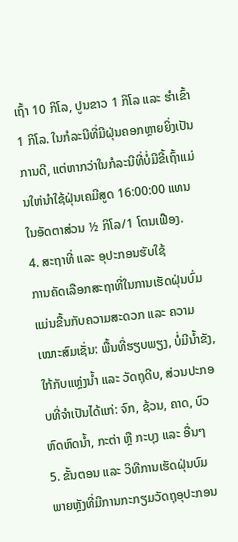ເຖົ້າ 10 ກິໂລ, ປູນຂາວ 1 ກິໂລ ແລະ ຮຳເຂົ້າ 1 ກິໂລ. ໃນກໍລະນີທີ່ມີຝຸ່ນຄອກຫຼາຍຍິ່ງເປັນການດີ, ແຕ່ຫາກວ່າໃນກໍລະນີທີ່ບໍ່ມີຂີ້ເຖົ້າແມ່ນໃຫ່ນຳໃຊ້ຝຸ່ນເຄມີສູດ 16:00:00 ແທນໃນອັດຕາສ່ວນ ½ ກິໂລ/1 ໂຕນເຟືອງ.
4. ສະຖາທີ່ ແລະ ອຸປະກອນຮັບໃຊ້
ການຄັດເລືອກສະຖາທີ່ໃນການເຮັດຝຸ່ນບົ່ມແມ່ນຂື້ນກັບຄວາມສະດວກ ແລະ ຄວາມເໝາະສົມເຊັ່ນ: ພື້ນທີ່ຮຽບພຽງ, ບໍ່ມີນໍ້າຂັງ, ໃກ້ກັບແຫຼ່ງນໍ້າ ແລະ ວັດຖຸດີບ, ສ່ວນປະກອບທີ່ຈຳເປັນໄດ້ແກ່: ຈົກ, ຊ້ວນ, ຄາດ, ບົວຫົດຫົດນໍ້າ, ກະຕ່າ ຫຼື ກະບຸງ ແລະ ອື່ນໆ
5. ຂັ້ນຕອນ ແລະ ວິທີການເຮັດຝຸ່ນບົມ
ພາຍຫຼັງທີ່ມີການກະກຽມວັດຖຸອຸປະກອນ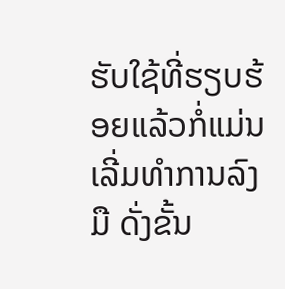ຮັບໃຊ້ທີ່ຮຽບຮ້ອຍແລ້ວກໍ່ແມ່ນເລີ່ມທຳການລົງມື ດັ່ງຂັ້ນ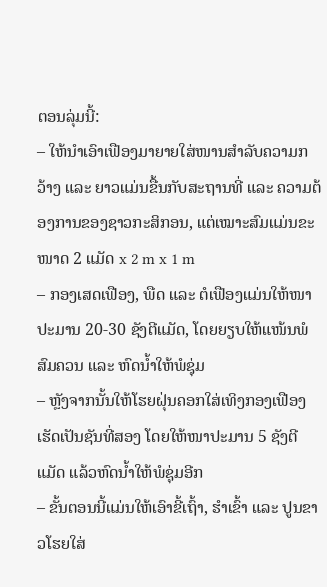ຕອນລຸ່ມນີ້:
– ໃຫ້ນຳເອົາເຟືອງມາຍາຍໃສ່ໜານສຳລັບຄວາມກວ້າງ ແລະ ຍາວແມ່ນຂື້ນກັບສະຖານທີ່ ແລະ ຄວາມຕ້ອງການຂອງຊາວກະສິກອນ, ແຕ່ເໝາະສົມແມ່ນຂະໜາດ 2 ແມັດ x 2 m x 1 m
– ກອງເສດເຟືອງ, ພືດ ແລະ ຕໍເຟືອງແມ່ນໃຫ້ໜາປະມານ 20-30 ຊັງຕີແມັດ, ໂດຍຍຽບໃຫ້ແໜ້ນພໍສົມຄວນ ແລະ ຫົດນໍ້າໃຫ້ພໍຊຸ່ມ
– ຫຼັງຈາກນັ້ນໃຫ້ໂຮຍຝຸ່ນຄອກໃສ່ເທິງກອງເຟືອງ ເຮັດເປັນຊັນທີ່ສອງ ໂດຍໃຫ້ໜາປະມານ 5 ຊັງຕີແມັດ ແລ້ວຫົດນໍ້າໃຫ້ພໍຊຸ່ມອີກ
– ຂັ້ນຕອນນີ້ແມ່ນໃຫ້ເອົາຂີ້ເຖົ້າ, ຮຳເຂົ້າ ແລະ ປູນຂາວໂຮຍໃສ່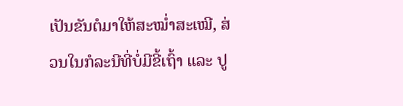ເປັນຂັນຕໍມາໃຫ້ສະໝໍ່າສະເໝີ, ສ່ວນໃນກໍລະນີທີ່ບໍ່ມີຂີ້ເຖົ້າ ແລະ ປູ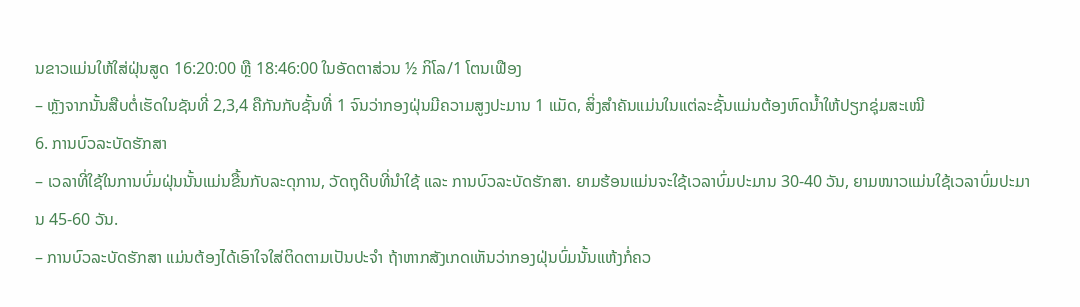ນຂາວແມ່ນໃຫ້ໃສ່ຝຸ່ນສູດ 16:20:00 ຫຼື 18:46:00 ໃນອັດຕາສ່ວນ ½ ກິໂລ/1 ໂຕນເຟືອງ
– ຫຼັງຈາກນັ້ນສືບຕໍ່ເຮັດໃນຊັນທີ່ 2,3,4 ຄືກັນກັບຊັ້ນທີ່ 1 ຈົນວ່າກອງຝຸ່ນມີຄວາມສູງປະມານ 1 ແມັດ, ສິ່ງສຳຄັນແມ່ນໃນແຕ່ລະຊັ້ນແມ່ນຕ້ອງຫົດນໍ້າໃຫ້ປຽກຊຸ່ມສະເໝີ
6. ການບົວລະບັດຮັກສາ
– ເວລາທີ່ໃຊ້ໃນການບົ່ມຝຸ່ນນັ້ນແມ່ນຂື້ນກັບລະດຸການ, ວັດຖຸດີບທີ່ນຳໃຊ້ ແລະ ການບົວລະບັດຮັກສາ. ຍາມຮ້ອນແມ່ນຈະໃຊ້ເວລາບົ່ມປະມານ 30-40 ວັນ, ຍາມໜາວແມ່ນໃຊ້ເວລາບົ່ມປະມານ 45-60 ວັນ.
– ການບົວລະບັດຮັກສາ ແມ່ນຕ້ອງໄດ້ເອົາໃຈໃສ່ຕິດຕາມເປັນປະຈຳ ຖ້າຫາກສັງເກດເຫັນວ່າກອງຝຸ່ນບົ່ມນັ້ນແຫ້ງກໍ່ຄວ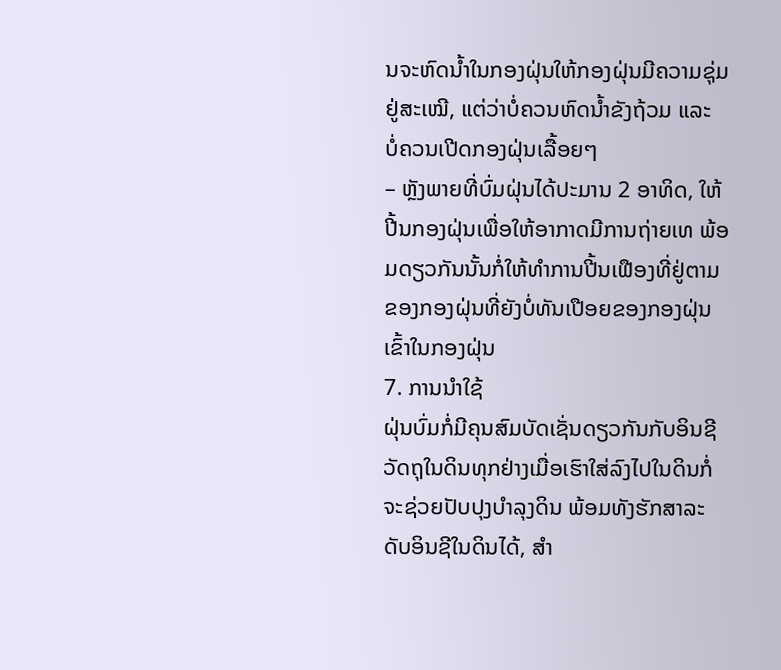ນຈະຫົດນໍ້າໃນກອງຝຸ່ນໃຫ້ກອງຝຸ່ນມີຄວາມຊຸ່ມຢູ່ສະເໝີ, ແຕ່ວ່າບໍ່ຄວນຫົດນໍ້າຂັງຖ້ວມ ແລະ ບໍ່ຄວນເປີດກອງຝຸ່ນເລື້ອຍໆ
– ຫຼັງພາຍທີ່ບົ່ມຝຸ່ນໄດ້ປະມານ 2 ອາທິດ, ໃຫ້ປີ້ນກອງຝຸ່ນເພື່ອໃຫ້ອາກາດມີການຖ່າຍເທ ພ້ອມດຽວກັນນັ້ນກໍ່ໃຫ້ທຳການປີ້ນເຟືອງທີ່ຢູ່ຕາມຂອງກອງຝຸ່ນທີ່ຍັງບໍ່ທັນເປືອຍຂອງກອງຝຸ່ນເຂົ້າໃນກອງຝຸ່ນ
7. ການນຳໃຊ້
ຝຸ່ນບົ່ມກໍ່ມີຄຸນສົມບັດເຊັ່ນດຽວກັນກັບອິນຊີວັດຖຸໃນດິນທຸກຢ່າງເມື່ອເຮົາໃສ່ລົງໄປໃນດິນກໍ່ຈະຊ່ວຍປັບປຸງບຳລຸງດິນ ພ້ອມທັງຮັກສາລະດັບອິນຊີໃນດິນໄດ້, ສຳ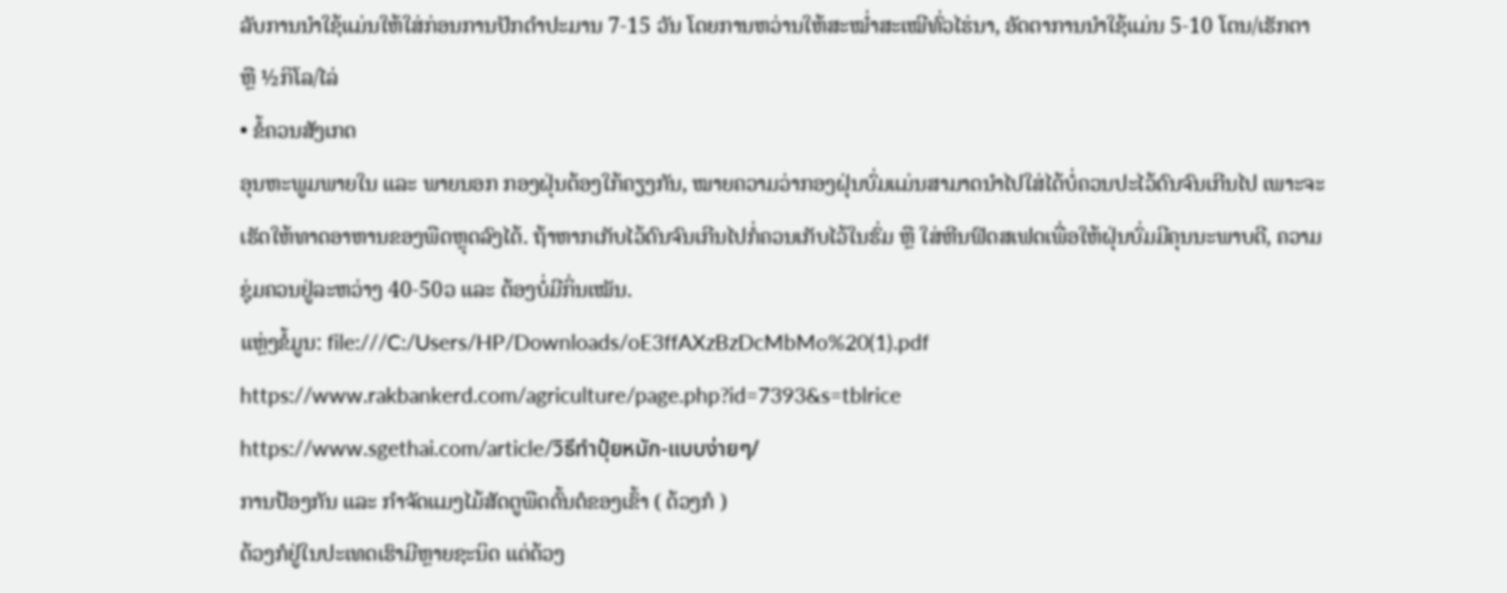ລັບການນຳໃຊ້ແມ່ນໃຫ້ໃສ່ກ່ອນການປັກດຳປະມານ 7-15 ວັນ ໂດຍການຫວ່ານໃຫ້ສະໝໍ່າສະເໝີທົ່ວໄຮ່ນາ, ອັດຕາການນຳໃຊ້ແມ່ນ 5-10 ໂຕນ/ເຮັກຕາ ຫຼື ½ກິໂລ/ໄລ່
• ຂໍ້ຄວນສັງເກດ
ອຸນຫະພູມພາຍໃນ ແລະ ພາຍນອກ ກອງຝຸ່ນຕ້ອງໃກ້ຄຽງກັນ, ໝາຍຄວາມວ່າກອງຝຸ່ນບົ່ມແມ່ນສາມາດນຳໄປໃສ່ໄດ້ບໍ່ຄວນປະໄວ້ດົນຈົນເກີນໄປ ເພາະຈະເຮັດໃຫ້ທາດອາຫານຂອງພືດຫຼຸດລົງໄດ້. ຖ້າຫາກເກັບໄວ້ດົນຈົນເກີນໄປກໍ່ຄວນເກັບໄວ້ໃນຮົ່ມ ຫຼື ໃສ່ຫີນຟົດສເຟດເພື່ອໃຫ້ຝຸ່ນບົ່ມມີຄຸນນະພາບດີ, ຄວາມຊຸ່ມຄວນຢູ່ລະຫວ່າງ 40-50ວ ແລະ ຕ້ອງບໍ່ມີກິ່ນເໝັນ.
ແຫຼ່ງຂໍ້ມູນ: file:///C:/Users/HP/Downloads/oE3ffAXzBzDcMbMo%20(1).pdf
https://www.rakbankerd.com/agriculture/page.php?id=7393&s=tblrice
https://www.sgethai.com/article/วิธีทำปุ๋ยหมัก-แบบง่ายๆ/
ການປ້ອງກັນ ແລະ ກຳຈັດແມງໄມ້ສັດຕູພືດຕົ້ນຕໍຂອງເຂົ້າ ( ດ້ວງກໍ )
ດ້ວງກໍຢູ່ໃນປະເທດເຮົາມີຫຼາຍຊະນິດ ແຕ່ດ້ວງ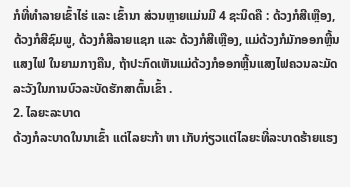ກໍທີ່ທຳລາຍເຂົ້າໄຮ່ ແລະ ເຂົ້ານາ ສ່ວນຫຼາຍແມ່ນມີ 4 ຊະນິດຄື : ດ້ວງກໍສີເຫຼືອງ, ດ້ວງກໍສີຊົມພູ, ດ້ວງກໍສີລາຍແຊກ ແລະ ດ້ວງກໍສີເຫຼືອງ, ແມ່ດ້ວງກໍມັກອອກຫຼີ້ນແສງໄຟ ໃນຍາມກາງຄືນ, ຖ້າປະກົດເຫັນແມ່ດ້ວງກໍອອກຫຼີ້ນແສງໄຟຄວນລະມັດລະວັງໃນການບົວລະບັດຮັກສາຕົ້ນເຂົ້າ .
2. ໄລຍະລະບາດ
ດ້ວງກໍລະບາດໃນນາເຂົ້າ ແຕ່ໄລຍະກ້າ ຫາ ເກັບກ່ຽວແຕ່ໄລຍະທີ່ລະບາດຮ້າຍແຮງ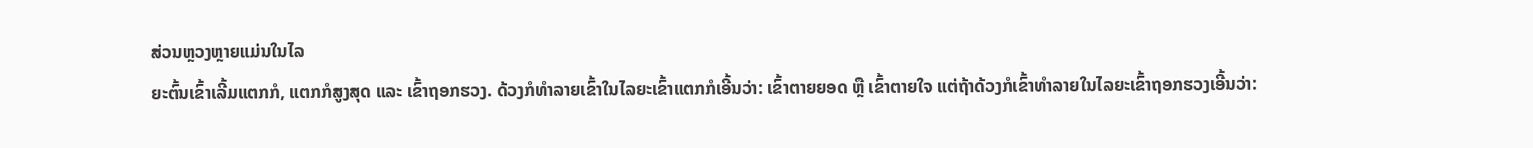ສ່ວນຫຼວງຫຼາຍແມ່ນໃນໄລ
ຍະຕົ້ນເຂົ້າເລີ້ມແຕກກໍ, ແຕກກໍສູງສຸດ ແລະ ເຂົ້າຖອກຮວງ. ດ້ວງກໍທຳລາຍເຂົ້າໃນໄລຍະເຂົ້າແຕກກໍເອີ້ນວ່າ: ເຂົ້າຕາຍຍອດ ຫຼື ເຂົ້າຕາຍໃຈ ແຕ່ຖ້າດ້ວງກໍເຂົ້າທຳລາຍໃນໄລຍະເຂົ້າຖອກຮວງເອີ້ນວ່າ: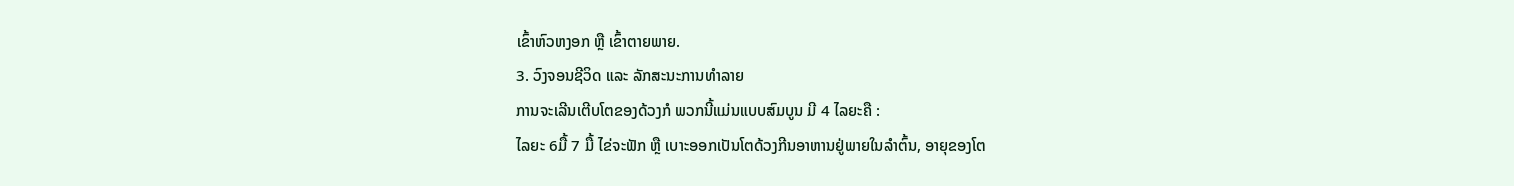ເຂົ້າຫົວຫງອກ ຫຼື ເຂົ້າຕາຍພາຍ.
3. ວົງຈອນຊີວິດ ແລະ ລັກສະນະການທຳລາຍ
ການຈະເລີນເຕີບໂຕຂອງດ້ວງກໍ ພວກນີ້ແມ່ນແບບສົມບູນ ມີ 4 ໄລຍະຄື :
ໄລຍະ 6ມື້ 7 ມື້ ໄຂ່ຈະຟັກ ຫຼື ເບາະອອກເປັນໂຕດ້ວງກີນອາຫານຢູ່ພາຍໃນລຳຕົ້ນ, ອາຍຸຂອງໂຕ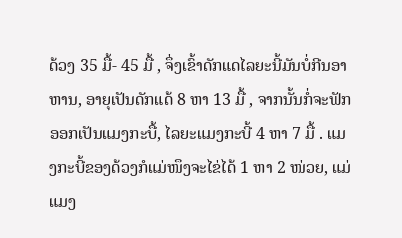ດ້ວງ 35 ມື້- 45 ມື້ , ຈຶ່ງເຂົ້າດັກແດໄລຍະນີ້ມັນບໍ່ກີນອາຫານ, ອາຍຸເປັນດັກແດ້ 8 ຫາ 13 ມື້ , ຈາກນັ້ນກໍ່ຈະຟັກອອກເປັນແມງກະບື້, ໄລຍະແມງກະບີ້ 4 ຫາ 7 ມື້ . ແມງກະບີ້ຂອງດ້ວງກໍແມ່ໜຶງຈະໄຂ່ໄດ້ 1 ຫາ 2 ໜ່ວຍ, ແມ່ແມງ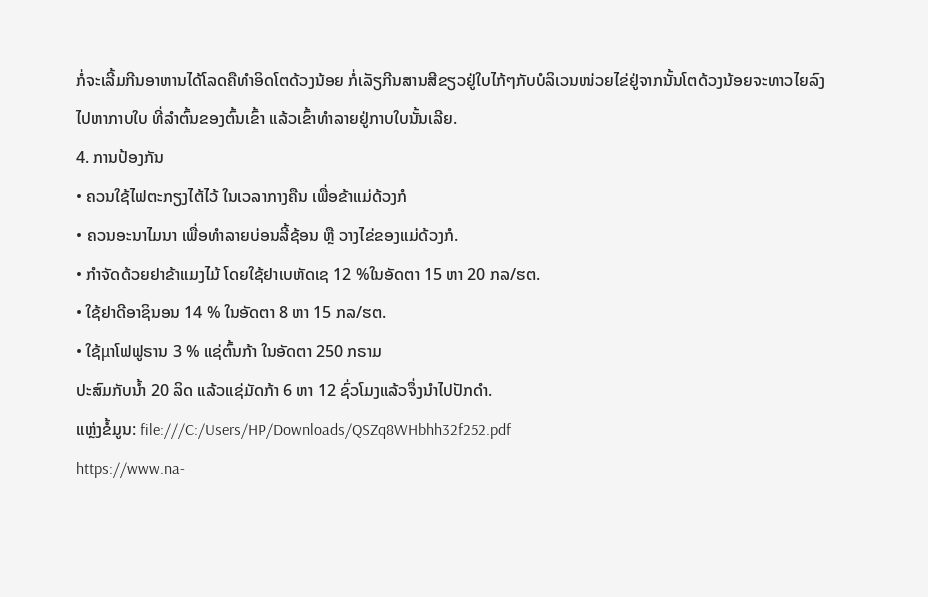ກໍ່ຈະເລີ້ມກີນອາຫານໄດ້ໂລດຄືທຳອິດໂຕດ້ວງນ້ອຍ ກໍ່ເລັຽກີນສານສີຂຽວຢູ່ໃບໄກ້ໆກັບບໍລິເວນໜ່ວຍໄຂ່ຢູ່ຈາກນັ້ນໂຕດ້ວງນ້ອຍຈະທາວໄຍລົງໄປຫາກາບໃບ ທີ່ລຳຕົ້ນຂອງຕົ້ນເຂົ້າ ແລ້ວເຂົ້າທຳລາຍຢູ່ກາບໃບນັ້ນເລີຍ.
4. ການປ້ອງກັນ
• ຄວນໃຊ້ໄຟຕະກຽງໄຕ້ໄວ້ ໃນເວລາກາງຄືນ ເພື່ອຂ້າແມ່ດ້ວງກໍ
• ຄວນອະນາໄມນາ ເພື່ອທຳລາຍບ່ອນລີ້ຊ້ອນ ຫຼື ວາງໄຂ່ຂອງແມ່ດ້ວງກໍ.
• ກໍາຈັດດ້ວຍຢາຂ້າແມງໄມ້ ໂດຍໃຊ້ຢາເບຫັດເຊ 12 %ໃນອັດຕາ 15 ຫາ 20 ກລ/ຮຕ.
• ໃຊ້ຢາດີອາຊິນອນ 14 % ໃນອັດຕາ 8 ຫາ 15 ກລ/ຮຕ.
• ໃຊ້μາໂຟຟູຣານ 3 % ແຊ່ຕົ້ນກ້າ ໃນອັດຕາ 250 ກຣາມ
ປະສົມກັບນໍ້າ 20 ລິດ ແລ້ວແຊ່ມັດກ້າ 6 ຫາ 12 ຊົ່ວໂມງແລ້ວຈຶ່ງນຳໄປປັກດຳ.
ແຫຼ່ງຂໍ້ມູນ: file:///C:/Users/HP/Downloads/QSZq8WHbhh32f252.pdf
https://www.na-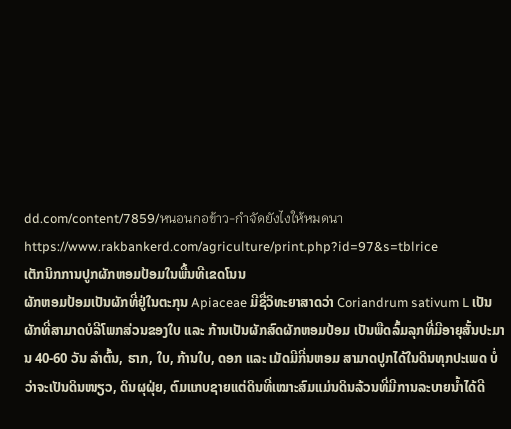dd.com/content/7859/หนอนกอข้าว-กำจัดยังไงให้หมดนา
https://www.rakbankerd.com/agriculture/print.php?id=97&s=tblrice
ເຕັກນິກການປູກຜັກຫອມປ້ອມໃນພື້ນທີເຂດໂນນ
ຜັກຫອມປ້ອມເປັນຜັກທີ່ຢູ່ໃນຕະກຸນ Apiaceae ມີຊື່ວິທະຍາສາດວ່າ Coriandrum sativum L ເປັນຜັກທີ່ສາມາດບໍລີໂພກສ່ວນຂອງໃບ ແລະ ກ້ານເປັນຜັກສົດຜັກຫອມປ້ອມ ເປັນພືດລົ້ມລຸກທີ່ມີອາຍຸສັ້ນປະມານ 40-60 ວັນ ລໍາຕົ້ນ, ຮາກ, ໃບ, ກ້ານໃບ, ດອກ ແລະ ເມັດມີກີ່ນຫອມ ສາມາດປູກໄດ້ໃນດິນທຸກປະເພດ ບໍ່ວ່າຈະເປັນດິນໜຽວ, ດິນຜຸຝຸ່ຍ, ຕົມແກບຊາຍແຕ່ດິນທີ່ເໝາະສົມແມ່ນດິນລ້ວນທີ່ມີການລະບາຍນໍ້າໄດ້ດີ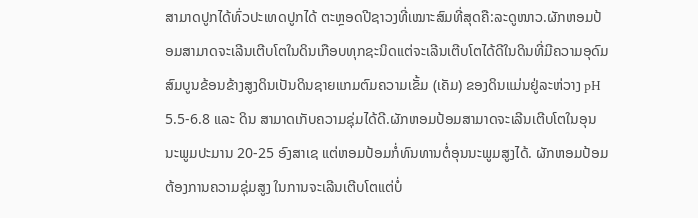ສາມາດປູກໄດ້ທົ່ວປະເທດປູກໄດ້ ຕະຫຼອດປີຊາວງທີ່ເໝາະສົມທີ່ສຸດຄື:ລະດູໜາວ.ຜັກຫອມປ້ອມສາມາດຈະເລີນເຕີບໂຕໃນດິນເກືອບທຸກຊະນິດແຕ່ຈະເລີນເຕີບໂຕໄດ້ດີໃນດິນທີ່ມີຄວາມອຸດົມສົມບູນຂ້ອນຂ້າງສູງດິນເປັນດິນຊາຍແກມຕົມຄວາມເຂັ້ມ (ເຄັມ) ຂອງດິນແມ່ນຢູ່ລະຫ່ວາງ pH 5.5-6.8 ແລະ ດິນ ສາມາດເກັບຄວາມຊຸ່ມໄດ້ດີ.ຜັກຫອມປ້ອມສາມາດຈະເລີນເຕີບໂຕໃນອຸນນະພູມປະມານ 20-25 ອົງສາເຊ ແຕ່ຫອມປ້ອມກໍ່ທົນທານຕໍ່ອຸນນະພູມສູງໄດ້. ຜັກຫອມປ້ອມຕ້ອງການຄວາມຊຸ່ມສູງ ໃນການຈະເລີນເຕີບໂຕແຕ່ບໍ່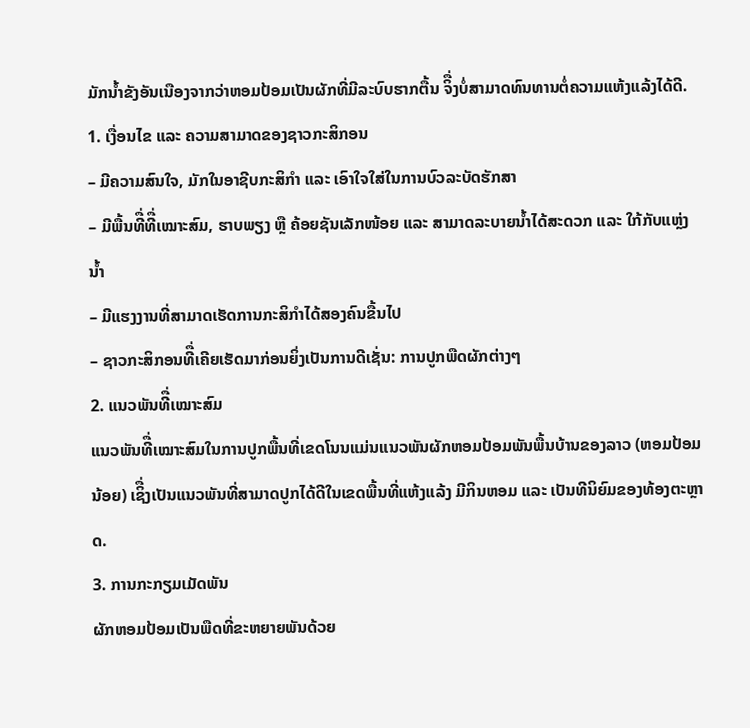ມັກນໍ້າຂັງອັນເນືອງຈາກວ່າຫອມປ້ອມເປັນຜັກທີ່ມີລະບົບຮາກຕື້ນ ຈິື່ງບໍ່ສາມາດທົນທານຕໍ່ຄວາມແຫ້ງແລ້ງໄດ້ດີ.
1. ເງື່ອນໄຂ ແລະ ຄວາມສາມາດຂອງຊາວກະສິກອນ
– ມີຄວາມສົນໃຈ, ມັກໃນອາຊີບກະສິກໍາ ແລະ ເອົາໃຈໃສ່ໃນການບົວລະບັດຮັກສາ
– ມີພື້ນທີື່ທີື່ເໝາະສົມ, ຮາບພຽງ ຫຼື ຄ້ອຍຊັນເລັກໜ້ອຍ ແລະ ສາມາດລະບາຍນໍ້າໄດ້ສະດວກ ແລະ ໃກ້ກັບແຫຼ່ງນໍ້າ
– ມີແຮງງານທີ່ສາມາດເຮັດການກະສິກໍາໄດ້ສອງຄົນຂື້ນໄປ
– ຊາວກະສິກອນທີື່ເຄີຍເຮັດມາກ່ອນຍິ່ງເປັນການດີເຊັ່ນ: ການປູກພືດຜັກຕ່າງໆ
2. ແນວພັນທີື່ເໝາະສົມ
ແນວພັນທີື່ເໝາະສົມໃນການປູກພື້ນທີ່ເຂດໂນນແມ່ນແນວພັນຜັກຫອມປ້ອມພັນພື້ນບ້ານຂອງລາວ (ຫອມປ້ອມນ້ອຍ) ເຊິື່ງເປັນແນວພັນທີ່ສາມາດປູກໄດ້ດີໃນເຂດພື້ນທີ່ແຫ້ງແລ້ງ ມີກິນຫອມ ແລະ ເປັນທີນິຍົມຂອງທ້ອງຕະຫຼາດ.
3. ການກະກຽມເມັດພັນ
ຜັກຫອມປ້ອມເປັນພືດທີ່ຂະຫຍາຍພັນດ້ວຍ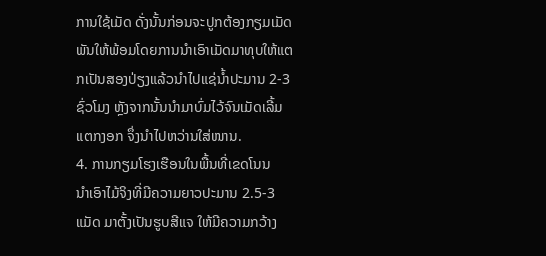ການໃຊ້ເມັດ ດັ່ງນັ້ນກ່ອນຈະປູກຕ້ອງກຽມເມັດພັນໃຫ້ພ້ອມໂດຍການນໍາເອົາເມັດມາທຸບໃຫ້ແຕກເປັນສອງປ່ຽງແລ້ວນໍາໄປແຊ່ນໍ້າປະມານ 2-3 ຊົ່ວໂມງ ຫຼັງຈາກນັ້ນນໍາມາບົ່ມໄວ້ຈົນເມັດເລີ້ມແຕກງອກ ຈຶ່ງນໍາໄປຫວ່ານໃສ່ໜານ.
4. ການກຽມໂຮງເຮືອນໃນພື້ນທີ່ເຂດໂນນ
ນໍາເອົາໄມ້ຈິງທີ່ມີຄວາມຍາວປະມານ 2.5-3 ແມັດ ມາຕັ້ງເປັນຮູບສີແຈ ໃຫ້ມີຄວາມກວ້າງ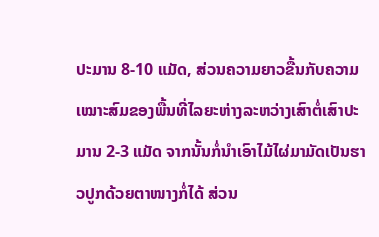ປະມານ 8-10 ແມັດ, ສ່ວນຄວາມຍາວຂື້ນກັບຄວາມເໝາະສົມຂອງພື້ນທີ່ໄລຍະຫ່າງລະຫວ່າງເສົາຕໍ່ເສົາປະມານ 2-3 ແມັດ ຈາກນັ້ນກໍ່ນໍາເອົາໄມ້ໄຜ່ມາມັດເປັນຮາວປູກດ້ວຍຕາໜາງກໍ່ໄດ້ ສ່ວນ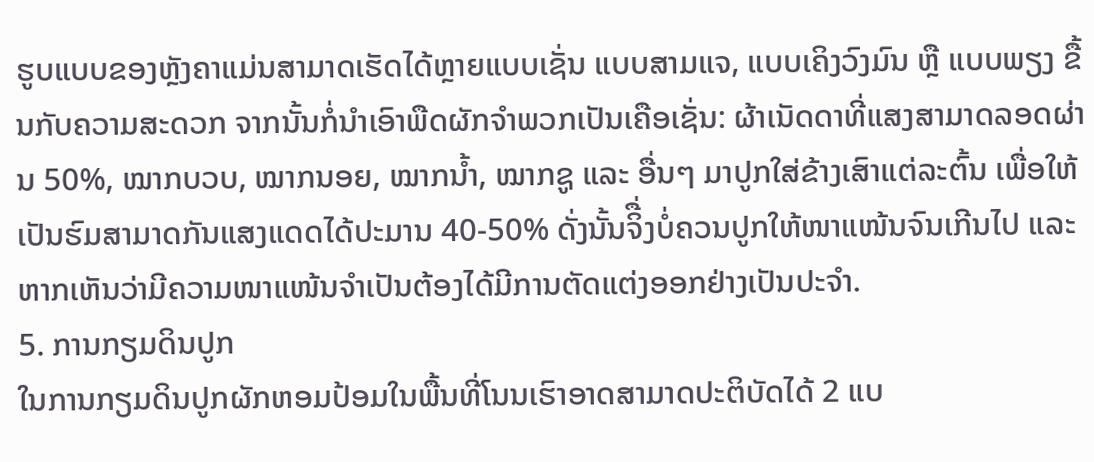ຮູບແບບຂອງຫຼັງຄາແມ່ນສາມາດເຮັດໄດ້ຫຼາຍແບບເຊັ່ນ ແບບສາມແຈ, ແບບເຄິງວົງມົນ ຫຼື ແບບພຽງ ຂື້ນກັບຄວາມສະດວກ ຈາກນັ້ນກໍ່ນໍາເອົາພືດຜັກຈໍາພວກເປັນເຄືອເຊັ່ນ: ຜ້າເນັດດາທີ່ແສງສາມາດລອດຜ່ານ 50%, ໝາກບວບ, ໝາກນອຍ, ໝາກນໍ້າ, ໝາກຊູ ແລະ ອື່ນໆ ມາປູກໃສ່ຂ້າງເສົາແຕ່ລະຕົ້ນ ເພື່ອໃຫ້ເປັນຮົມສາມາດກັນແສງແດດໄດ້ປະມານ 40-50% ດັ່ງນັ້ນຈິື່ງບໍ່ຄວນປູກໃຫ້ໜາແໜ້ນຈົນເກີນໄປ ແລະ ຫາກເຫັນວ່າມີຄວາມໜາແໜ້ນຈໍາເປັນຕ້ອງໄດ້ມີການຕັດແຕ່ງອອກຢ່າງເປັນປະຈໍາ.
5. ການກຽມດິນປູກ
ໃນການກຽມດິນປູກຜັກຫອມປ້ອມໃນພື້ນທີ່ໂນນເຮົາອາດສາມາດປະຕິບັດໄດ້ 2 ແບ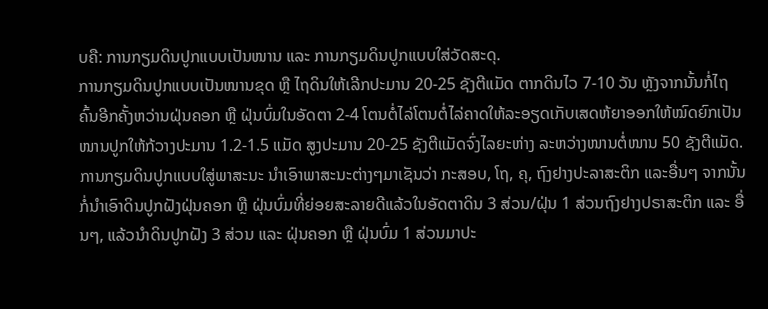ບຄື: ການກຽມດິນປູກແບບເປັນໜານ ແລະ ການກຽມດິນປູກແບບໃສ່ວັດສະດຸ.
ການກຽມດິນປູກແບບເປັນໜານຂຸດ ຫຼື ໄຖດິນໃຫ້ເລີກປະມານ 20-25 ຊັງຕີແມັດ ຕາກດິນໄວ 7-10 ວັນ ຫຼັງຈາກນັ້ນກໍ່ໄຖຄົ້ນອີກຄັ້ງຫວ່ານຝຸ່ນຄອກ ຫຼື ຝຸ່ນບົ່ມໃນອັດຕາ 2-4 ໂຕນຕໍ່ໄລ່ໂຕນຕໍ່ໄລ່ຄາດໃຫ້ລະອຽດເກັບເສດຫ້ຍາອອກໃຫ້ໝົດຍົກເປັນໜານປູກໃຫ້ກ້ວາງປະມານ 1.2-1.5 ແມັດ ສູງປະມານ 20-25 ຊັງຕີແມັດຈົ່ງໄລຍະຫ່າງ ລະຫວ່າງໜານຕໍ່ໜານ 50 ຊັງຕີແມັດ.
ການກຽມດິນປູກແບບໃສູ່ພາສະນະ ນໍາເອົາພາສະນະຕ່າງໆມາເຊັນວ່າ ກະສອບ, ໂຖ, ຄຸ, ຖົງຢາງປະລາສະຕິກ ແລະອື່ນໆ ຈາກນັ້ນກໍ່ນໍາເອົາດິນປູກຝັງຝຸ່ນຄອກ ຫຼື ຝຸ່ນບົ່ມທີ່ຍ່ອຍສະລາຍດີແລ້ວໃນອັດຕາດິນ 3 ສ່ວນ/ຝຸ່ນ 1 ສ່ວນຖົງຢາງປຣາສະຕິກ ແລະ ອື່ນໆ, ແລ້ວນໍາດິນປູກຝັງ 3 ສ່ວນ ແລະ ຝຸ່ນຄອກ ຫຼື ຝຸ່ນບົ່ມ 1 ສ່ວນມາປະ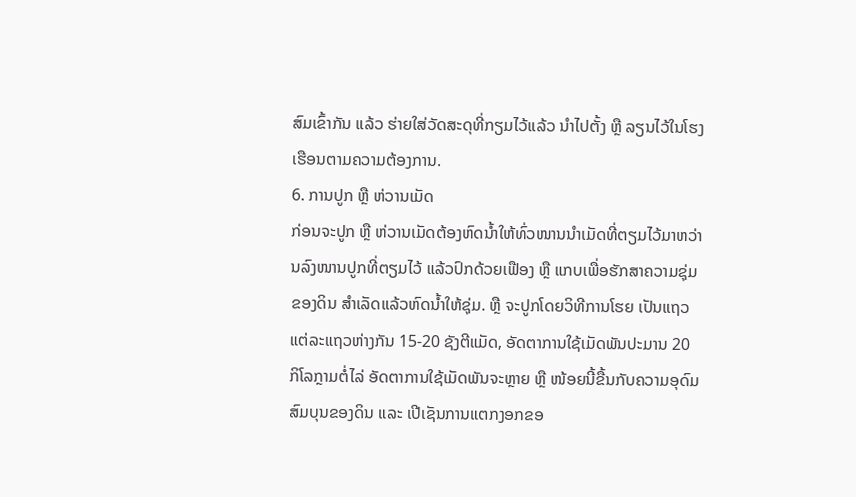ສົມເຂົ້າກັນ ແລ້ວ ຮ່າຍໃສ່ວັດສະດຸທີ່ກຽມໄວ້ແລ້ວ ນໍາໄປຕັ້ງ ຫຼື ລຽນໄວ້ໃນໂຮງເຮືອນຕາມຄວາມຕ້ອງການ.
6. ການປູກ ຫຼື ຫ່ວານເມັດ
ກ່ອນຈະປູກ ຫຼື ຫ່ວານເມັດຕ້ອງຫົດນໍ້າໃຫ້ທົ່ວໜານນໍາເມັດທີ່ຕຽມໄວ້ມາຫວ່ານລົງໜານປູກທີ່ຕຽມໄວ້ ແລ້ວປົກດ້ວຍເຟືອງ ຫຼື ແກບເພື່ອຮັກສາຄວາມຊຸ່ມຂອງດິນ ສໍາເລັດແລ້ວຫົດນໍ້າໃຫ້ຊຸ່ມ. ຫຼື ຈະປູກໂດຍວິທີການໂຮຍ ເປັນແຖວແຕ່ລະແຖວຫ່າງກັນ 15-20 ຊັງຕີແມັດ, ອັດຕາການໃຊ້ເມັດພັນປະມານ 20 ກິໂລກຼາມຕໍ່ໄລ່ ອັດຕາການໃຊ້ເມັດພັນຈະຫຼາຍ ຫຼື ໜ້ອຍນີ້ຂື້ນກັບຄວາມອຸດົມສົມບຸນຂອງດິນ ແລະ ເປີເຊັນການແຕກງອກຂອ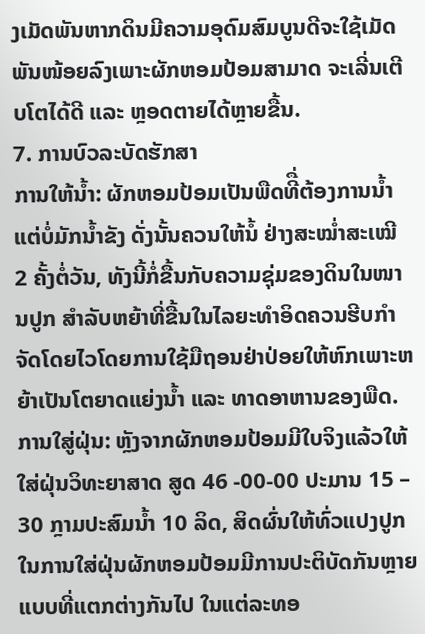ງເມັດພັນຫາກດິນມີຄວາມອຸດົມສົມບູນດີຈະໃຊ້ເມັດພັນໜ້ອຍລົງເພາະຜັກຫອມປ້ອມສາມາດ ຈະເລີ່ນເຕີບໂຕໄດ້ດີ ແລະ ຫຼອດຕາຍໄດ້ຫຼາຍຂື້ນ.
7. ການບົວລະບັດຮັກສາ
ການໃຫ້ນໍ້າ: ຜັກຫອມປ້ອມເປັນພືດທີື່ຕ້ອງການນໍ້າແຕ່ບໍ່ມັກນໍ້າຂັງ ດັ່ງນັ້ນຄວນໃຫ້ນໍ້ ຢ່າງສະໝໍ່າສະເໝີ 2 ຄັ້ງຕໍ່ວັນ, ທັງນີ້ກໍ່ຂື້ນກັບຄວາມຊຸ່ມຂອງດິນໃນໜານປູກ ສໍາລັບຫຍ້າທີ່ຂື້ນໃນໄລຍະທໍາອິດຄວນຮີບກໍາຈັດໂດຍໄວໂດຍການໃຊ້ມືຖອນຢ່າປ່ອຍໃຫ້ຫົກເພາະຫຍ້າເປັນໂຕຍາດແຍ່ງນໍ້າ ແລະ ທາດອາຫານຂອງພືດ.
ການໃສູ່ຝຸ່ນ: ຫຼັງຈາກຜັກຫອມປ້ອມມີໃບຈິງແລ້ວໃຫ້ໃສ່ຝຸ່ນວິທະຍາສາດ ສູດ 46 -00-00 ປະມານ 15 – 30 ກຼາມປະສົມນໍ້າ 10 ລິດ, ສິດຜົ່ນໃຫ້ທົ່ວແປງປູກ ໃນການໃສ່ຝຸ່ນຜັກຫອມປ້ອມມີການປະຕິບັດກັນຫຼາຍແບບທີ່ແຕກຕ່າງກັນໄປ ໃນແຕ່ລະທອ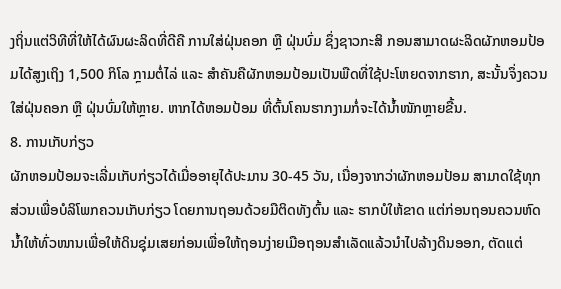ງຖິ່ນແຕ່ວິທີທີ່ໃຫ້ໄດ້ຜົນຜະລິດທີ່ດີຄື ການໃສ່ຝຸ່ນຄອກ ຫຼື ຝຸ່ນບົ່ມ ຊຶ່ງຊາວກະສິ ກອນສາມາດຜະລິດຜັກຫອມປ້ອມໄດ້ສູງເຖິງ 1,500 ກິໂລ ກຼາມຕໍ່ໄລ່ ແລະ ສໍາຄັນຄືຜັກຫອມປ້ອມເປັນພືດທີ່ໃຊ້ປະໂຫຍດຈາກຮາກ, ສະນັ້ນຈຶ່ງຄວນໃສ່ຝຸ່ນຄອກ ຫຼື ຝຸ່ນບົ່ມໃຫ້ຫຼາຍ. ຫາກໄດ້ຫອມປ້ອມ ທີ່ຕົ້ນໂຄນຮາກງາມກໍ່ຈະໄດ້ນໍ້າໜັກຫຼາຍຂື້ນ.
8. ການເກັບກ່ຽວ
ຜັກຫອມປ້ອມຈະເລີ່ມເກັບກ່ຽວໄດ້ເມື່ອອາຍຸໄດ້ປະມານ 30-45 ວັນ, ເນື່ອງຈາກວ່າຜັກຫອມປ້ອມ ສາມາດໃຊ້ທຸກສ່ວນເພື່ອບໍລິໂພກຄວນເກັບກ່ຽວ ໂດຍການຖອນດ້ວຍມືຕິດທັງຕົ້ນ ແລະ ຮາກບໍໃຫ້ຂາດ ແຕ່ກ່ອນຖອນຄວນຫົດນໍ້າໃຫ້ທົ່ວໜານເພື່ອໃຫ້ດິນຊຸ່ມເສຍກ່ອນເພື່ອໃຫ້ຖອນງ່າຍເມືອຖອນສໍາເລັດແລ້ວນໍາໄປລ້າງດິນອອກ, ຕັດແຕ່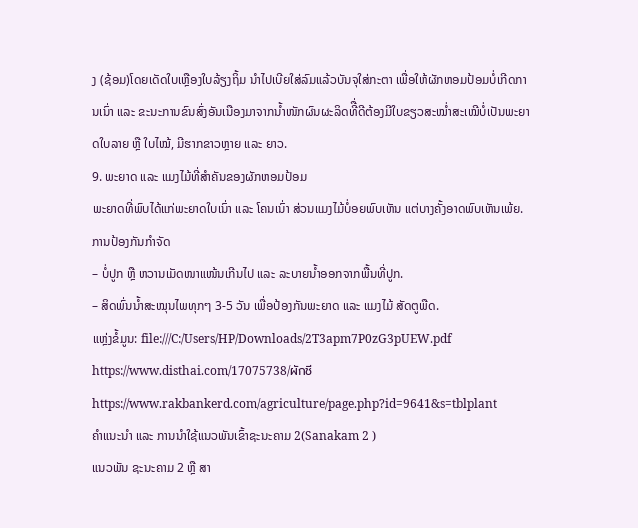ງ (ຊ້ອມ)ໂດຍເດັດໃບເຫຼືອງໃບລ້ຽງຖິ້ມ ນໍາໄປເບີຍໃສ່ລົມແລ້ວບັນຈຸໃສ່ກະຕາ ເພື່ອໃຫ້ຜັກຫອມປ້ອມບໍ່ເກີດການເນົ່າ ແລະ ຂະນະການຂົນສົ່ງອັນເນືອງມາຈາກນໍ້າໜັກຜົນຜະລິດທີື່ດີຕ້ອງມີໃບຂຽວສະໝໍ່າສະເໝີບໍ່ເປັນພະຍາດໃບລາຍ ຫຼື ໃບໄໝ້, ມີຮາກຂາວຫຼາຍ ແລະ ຍາວ.
9. ພະຍາດ ແລະ ແມງໄມ້ທີ່ສໍາຄັນຂອງຜັກຫອມປ້ອມ
ພະຍາດທີ່ພົບໄດ້ແກ່ພະຍາດໃບເນົ່າ ແລະ ໂຄນເນົ່າ ສ່ວນແມງໄມ້ບໍ່ອຍພົບເຫັນ ແຕ່ບາງຄັ້ງອາດພົບເຫັນເພ້ຍ.
ການປ້ອງກັນກໍາຈັດ
– ບໍ່ປູກ ຫຼື ຫວານເມັດໜາແໜ້ນເກີນໄປ ແລະ ລະບາຍນໍ້າອອກຈາກພື້ນທີ່ປູກ.
– ສິດພົ່ນນໍ້າສະໝຸນໄພທຸກໆ 3-5 ວັນ ເພື່ອປ້ອງກັນພະຍາດ ແລະ ແມງໄມ້ ສັດຕູພືດ.
ແຫຼ່ງຂໍ້ມູນ: file:///C:/Users/HP/Downloads/2T3apm7P0zG3pUEW.pdf
https://www.disthai.com/17075738/ผักชี
https://www.rakbankerd.com/agriculture/page.php?id=9641&s=tblplant
ຄຳແນະນຳ ແລະ ການນຳໃຊ້ແນວພັນເຂົ້າຊະນະຄາມ 2(Sanakam 2 )
ແນວພັນ ຊະນະຄາມ 2 ຫຼື ສາ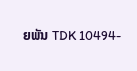ຍພັນ TDK 10494-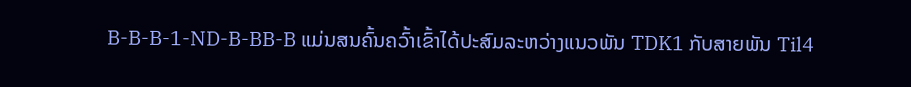B-B-B-1-ND-B-BB-B ແມ່ນສນຄົ້ນຄວົ້າເຂົ້າໄດ້ປະສົມລະຫວ່າງແນວພັນ TDK1 ກັບສາຍພັນ Til4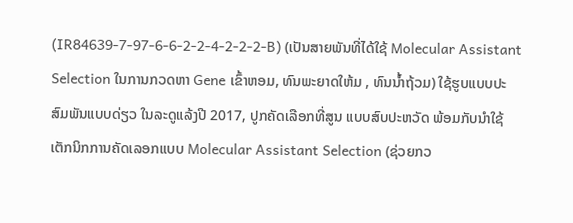(IR84639-7-97-6-6-2-2-4-2-2-2-B) (ເປັນສາຍພັນທີ່ໄດ້ໃຊ້ Molecular Assistant Selection ໃນການກວດຫາ Gene ເຂົ້າຫອມ, ທົນພະຍາດໃຫ້ມ , ທົນນໍ້າຖ້ວມ) ໃຊ້ຮູບແບບປະສົມພັນແບບດ່ຽວ ໃນລະດູແລ້ງປີ 2017, ປູກຄັດເລືອກທີ່ສູນ ແບບສົບປະຫວັດ ພ້ອມກັບນໍາໃຊ້ເຕັກນິກການຄັດເລອກແບບ Molecular Assistant Selection (ຊ່ວຍກວ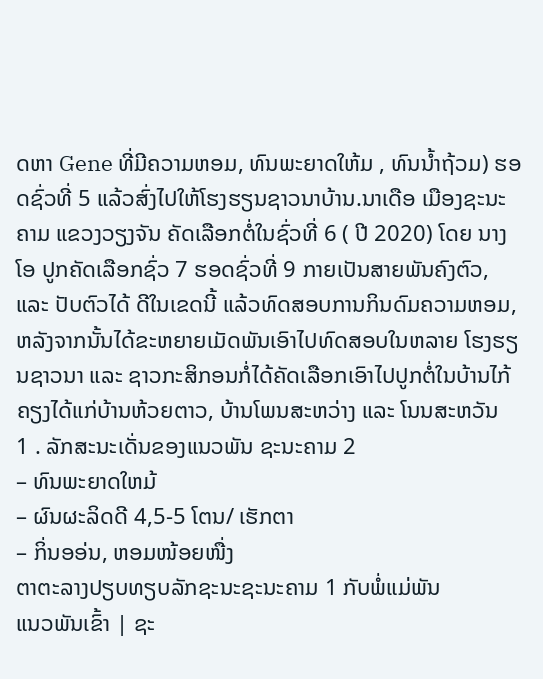ດຫາ Gene ທີ່ມີຄວາມຫອມ, ທົນພະຍາດໃຫ້ມ , ທົນນໍ້າຖ້ວມ) ຮອດຊົ່ວທີ່ 5 ແລ້ວສົ່ງໄປໃຫ້ໂຮງຮຽນຊາວນາບ້ານ.ນາເດືອ ເມືອງຊະນະຄາມ ແຂວງວຽງຈັນ ຄັດເລືອກຕໍ່ໃນຊົ່ວທີ່ 6 ( ປີ 2020) ໂດຍ ນາງ ໂອ ປູກຄັດເລືອກຊົ່ວ 7 ຮອດຊົ່ວທີ່ 9 ກາຍເປັນສາຍພັນຄົງຕົວ, ແລະ ປັບຕົວໄດ້ ດີໃນເຂດນີ້ ແລ້ວທົດສອບການກິນດົມຄວາມຫອມ, ຫລັງຈາກນັ້ນໄດ້ຂະຫຍາຍເມັດພັນເອົາໄປທົດສອບໃນຫລາຍ ໂຮງຮຽນຊາວນາ ແລະ ຊາວກະສິກອນກໍ່ໄດ້ຄັດເລືອກເອົາໄປປູກຕໍ່ໃນບ້ານໄກ້ຄຽງໄດ້ແກ່ບ້ານຫ້ວຍຕາວ, ບ້ານໂພນສະຫວ່າງ ແລະ ໂນນສະຫວັນ
1 . ລັກສະນະເດັ່ນຂອງແນວພັນ ຊະນະຄາມ 2
– ທົນພະຍາດໃຫມ້
– ຜົນຜະລິດດີ 4,5-5 ໂຕນ/ ເຮັກຕາ
– ກິ່ນອອ່ນ, ຫອມໜ້ອຍໜື່ງ
ຕາຕະລາງປຽບທຽບລັກຊະນະຊະນະຄາມ 1 ກັບພໍ່ແມ່ພັນ
ແນວພັນເຂົ້າ | ຊະ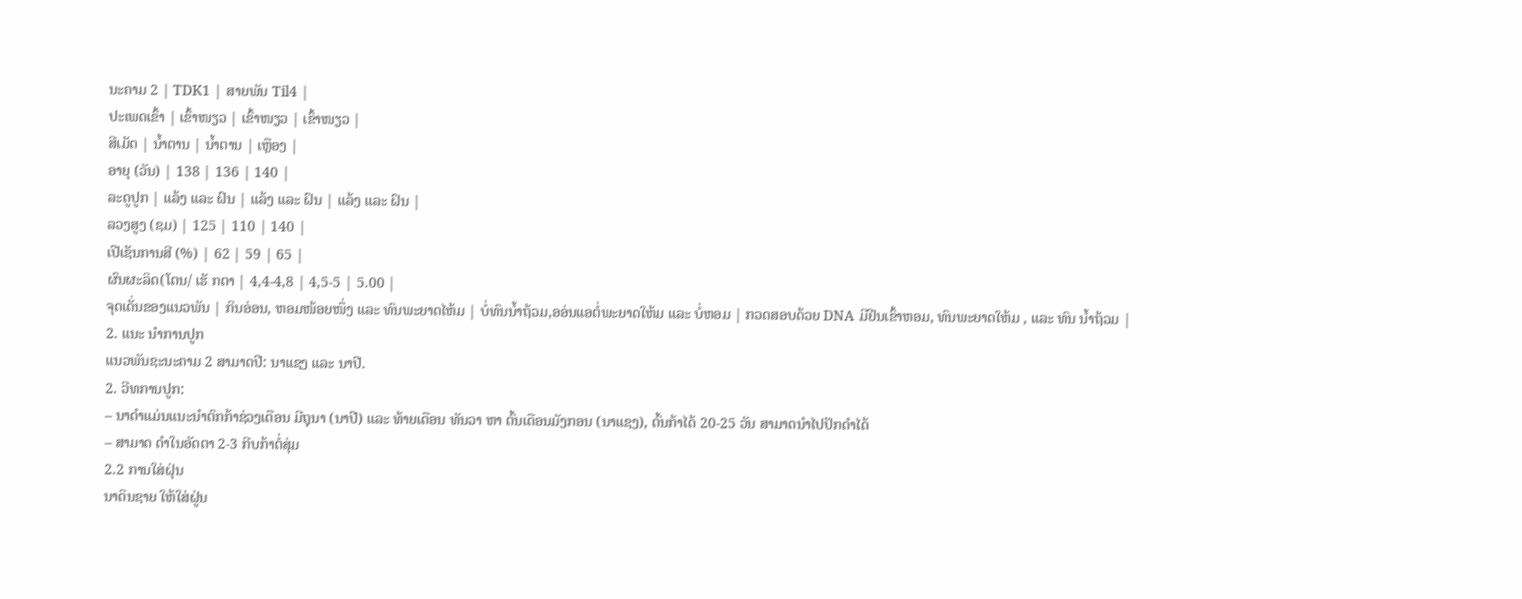ນະຄາມ 2 | TDK1 | ສາຍພັນ Til4 |
ປະເພດເຂົ້າ | ເຂົ້າໜຽວ | ເຂົ້າໜຽວ | ເຂົ້າໜຽວ |
ສີເມັດ | ນໍ້າຕານ | ນໍ້າຕານ | ເຫຼືອງ |
ອາຍຸ (ວັນ) | 138 | 136 | 140 |
ລະດູປູກ | ແລ້ງ ແລະ ຝົນ | ແລ້ງ ແລະ ຝົນ | ແລ້ງ ແລະ ຝົນ |
ລວງສູງ (ຊມ) | 125 | 110 | 140 |
ເປີເຊັນການສີ (%) | 62 | 59 | 65 |
ຜົນຜະລິດ(ໂຕນ/ ເຮັ ກຕາ | 4,4-4,8 | 4,5-5 | 5.00 |
ຈຸດເດັ່ນຂອງແນວພັນ | ກິນອ່ອນ, ຫອມໜ້ອຍໜຶ່ງ ແລະ ທົນພະຍາດໄຫ້ມ | ບໍ່ທົນນໍ້າຖ້ວມ,ອອ່ນແອຕໍ່ພະຍາດໃຫ້ມ ແລະ ບໍ່ຫອມ | ກວດສອບດ້ວຍ DNA ມີຢີນເຂົ້າຫອມ, ທົນພະຍາດໃຫ້ມ , ແລະ ທົນ ນໍ້າຖ້ວມ |
2. ແນະ ນໍາການປູກ
ແນວພັນຊະນະຄາມ 2 ສາມາດປີ: ນາແຊງ ແລະ ນາປີ.
2. ວີທການປູກ:
– ນາດໍາແມ່ນແນະນໍາຕົກກ້າຊ່ວງເດືອນ ມີຖຸນາ (ນາປີ) ແລະ ທ້າຍເດືອນ ທັນວາ ຫາ ຕົ້ນເດືອນມັງກອນ (ນາແຊງ), ຕົ້ນກ້າໄດ້ 20-25 ວັນ ສາມາດນໍາໄປປັກດໍາໄດ້
– ສາມາດ ດໍາໃນອັດຕາ 2-3 ກີບກ້າຕໍ່ສຸ່ມ
2.2 ການໃສ່ຝຸ່ນ
ນາດິນຊາຍ ໃຫ້ໃສ່ຝູ່ນ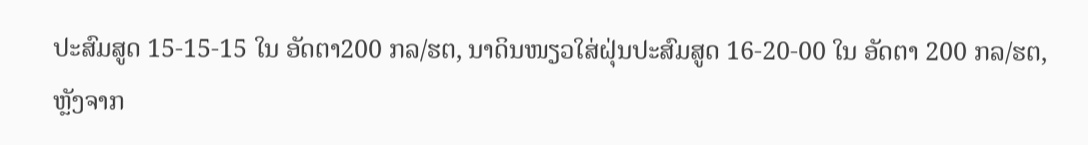ປະສົມສູດ 15-15-15 ໃນ ອັດຕາ200 ກລ/ຮຕ, ນາດິນໜຽວໃສ່ຝຸ່ນປະສົມສູດ 16-20-00 ໃນ ອັດຕາ 200 ກລ/ຮຕ, ຫຼັງຈາກ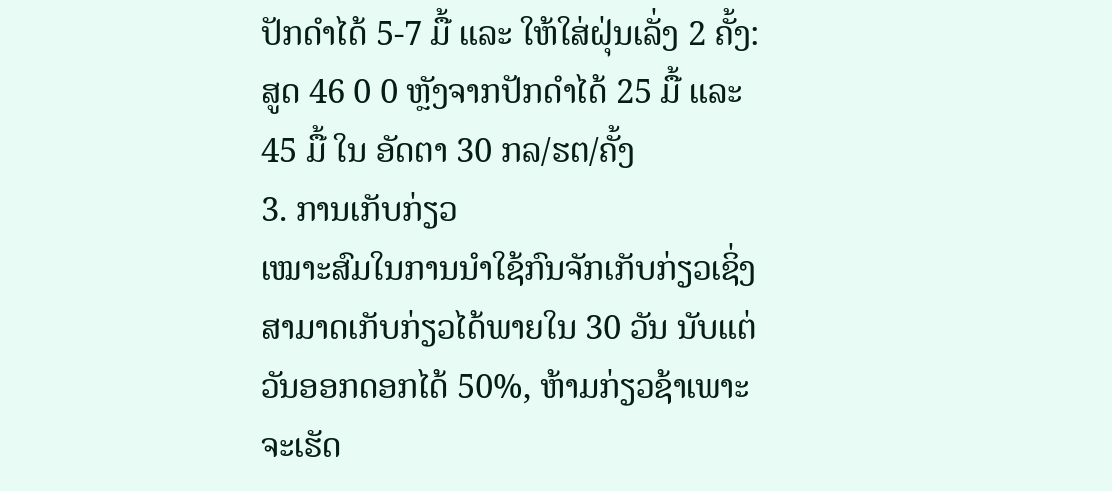ປັກດໍາໄດ້ 5-7 ມື້ ແລະ ໃຫ້ໃສ່ຝຸ່ນເລັ່ງ 2 ຄັ້ງ: ສູດ 46 0 0 ຫຼັງຈາກປັກດໍາໄດ້ 25 ມື້ ແລະ 45 ມື້ ໃນ ອັດຕາ 30 ກລ/ຮຕ/ຄັ້ງ
3. ການເກັບກ່ຽວ
ເໝາະສົມໃນການນໍາໃຊ້ກົນຈັກເກັບກ່ຽວເຊິ່ງສາມາດເກັບກ່ຽວໄດ້ພາຍໃນ 30 ວັນ ນັບແຕ່ວັນອອກດອກໄດ້ 50%, ຫ້າມກ່ຽວຊ້າເພາະຈະເຮັດ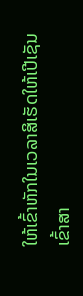ໃຫ້ເຂົ້າຫັກໃນເວລາສິເຮັດໃຫ້ເປີເຊັນເຂົ້າສາ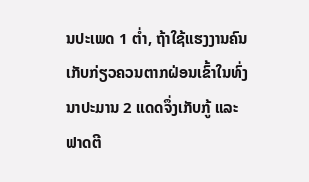ນປະເພດ 1 ຕໍ່າ, ຖ້າໃຊ້ແຮງງານຄົນເກັບກ່ຽວຄວນຕາກຝ່ອນເຂົ້າໃນທົ່ງນາປະມານ 2 ແດດຈຶ່ງເກັບກູ້ ແລະ ຟາດຕີ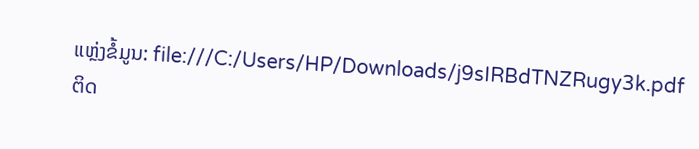ແຫຼ່ງຂໍ້ມູນ: file:///C:/Users/HP/Downloads/j9sIRBdTNZRugy3k.pdf
ຕິດ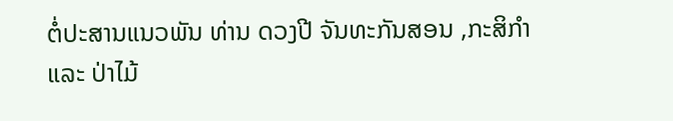ຕໍ່ປະສານແນວພັນ ທ່ານ ດວງປີ ຈັນທະກັນສອນ ,ກະສິກໍາ ແລະ ປ່າໄມ້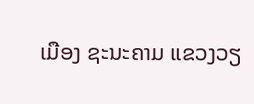ເມືອງ ຊະນະຄາມ ແຂວງວຽ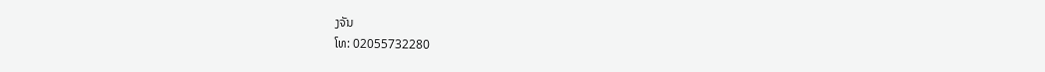ງຈັນ
ໂທ: 02055732280